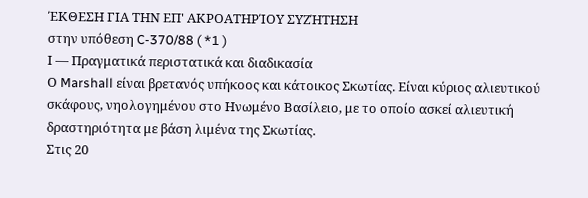ΈΚΘΕΣΗ ΓΙΑ ΤΗΝ ΕΠ' ΑΚΡΟΑΤΗΡΊΟΥ ΣΥΖΉΤΗΣΗ
στην υπόθεση C-370/88 ( *1 )
Ι — Πραγματικά περιστατικά και διαδικασία
Ο Marshall είναι βρετανός υπήκοος και κάτοικος Σκωτίας. Είναι κύριος αλιευτικού σκάφους, νηολογημένου στο Ηνωμένο Βασίλειο, με το οποίο ασκεί αλιευτική δραστηριότητα με βάση λιμένα της Σκωτίας.
Στις 20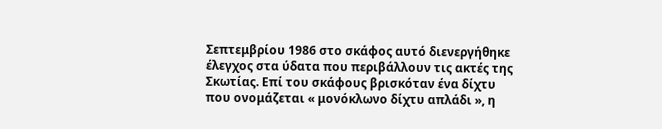Σεπτεμβρίου 1986 στο σκάφος αυτό διενεργήθηκε έλεγχος στα ύδατα που περιβάλλουν τις ακτές της Σκωτίας. Επί του σκάφους βρισκόταν ένα δίχτυ που ονομάζεται « μονόκλωνο δίχτυ απλάδι », η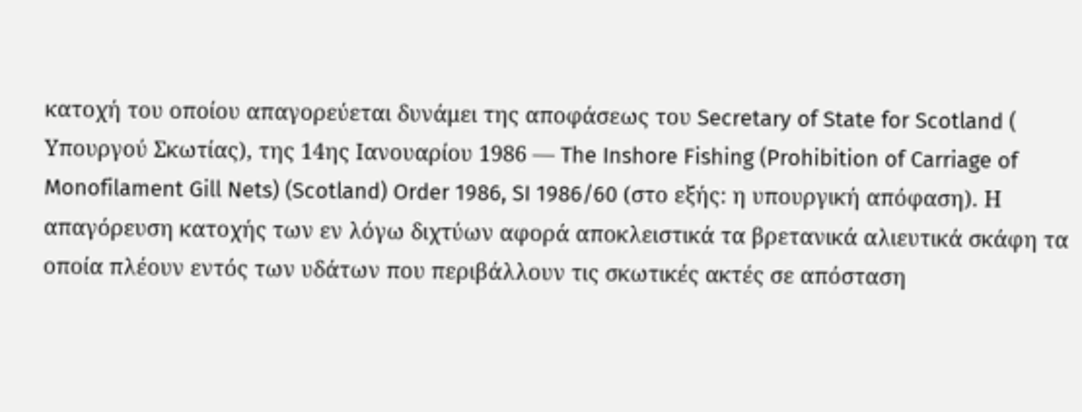κατοχή του οποίου απαγορεύεται δυνάμει της αποφάσεως του Secretary of State for Scotland ( Υπουργού Σκωτίας), της 14ης Ιανουαρίου 1986 — The Inshore Fishing (Prohibition of Carriage of Monofilament Gill Nets) (Scotland) Order 1986, SI 1986/60 (στο εξής: η υπουργική απόφαση). Η απαγόρευση κατοχής των εν λόγω διχτύων αφορά αποκλειστικά τα βρετανικά αλιευτικά σκάφη τα οποία πλέουν εντός των υδάτων που περιβάλλουν τις σκωτικές ακτές σε απόσταση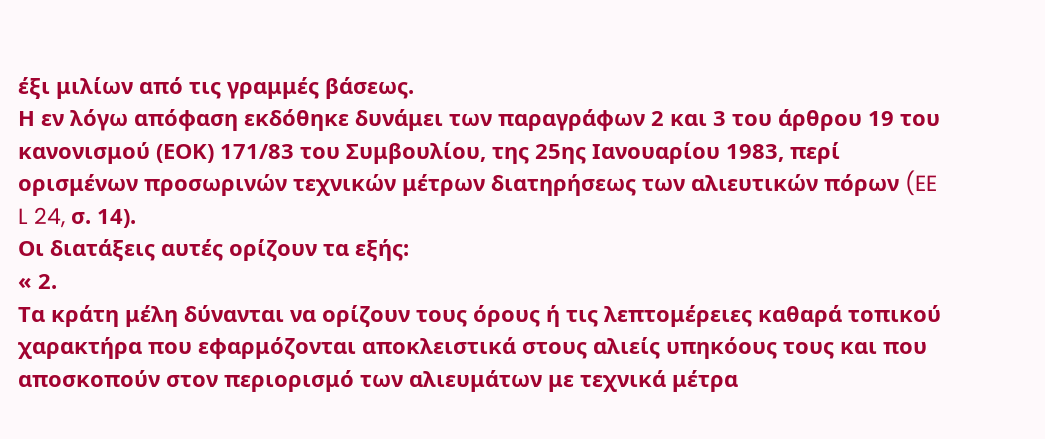έξι μιλίων από τις γραμμές βάσεως.
Η εν λόγω απόφαση εκδόθηκε δυνάμει των παραγράφων 2 και 3 του άρθρου 19 του κανονισμού (ΕΟΚ) 171/83 του Συμβουλίου, της 25ης Ιανουαρίου 1983, περί ορισμένων προσωρινών τεχνικών μέτρων διατηρήσεως των αλιευτικών πόρων (EE L 24, σ. 14).
Οι διατάξεις αυτές ορίζουν τα εξής:
« 2.
Τα κράτη μέλη δύνανται να ορίζουν τους όρους ή τις λεπτομέρειες καθαρά τοπικού χαρακτήρα που εφαρμόζονται αποκλειστικά στους αλιείς υπηκόους τους και που αποσκοπούν στον περιορισμό των αλιευμάτων με τεχνικά μέτρα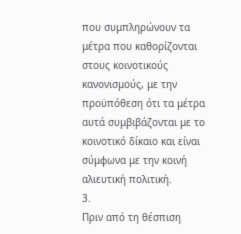που συμπληρώνουν τα μέτρα που καθορίζονται στους κοινοτικούς κανονισμούς, με την προϋπόθεση ότι τα μέτρα αυτά συμβιβάζονται με το κοινοτικό δίκαιο και είναι σύμφωνα με την κοινή αλιευτική πολιτική.
3.
Πριν από τη θέσπιση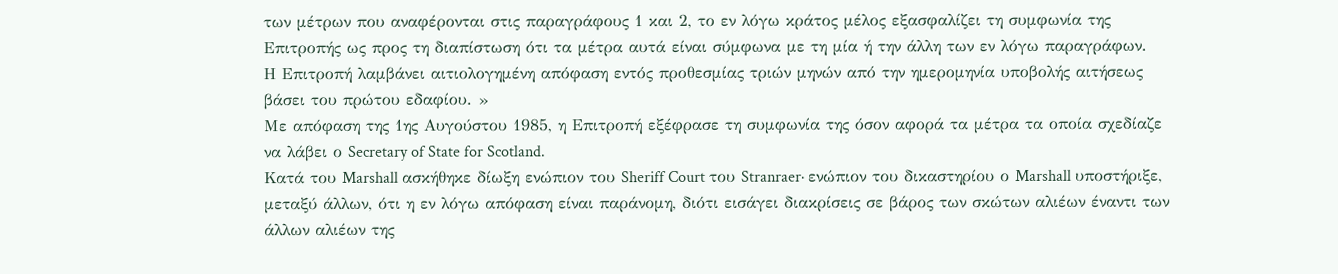των μέτρων που αναφέρονται στις παραγράφους 1 και 2, το εν λόγω κράτος μέλος εξασφαλίζει τη συμφωνία της Επιτροπής ως προς τη διαπίστωση ότι τα μέτρα αυτά είναι σύμφωνα με τη μία ή την άλλη των εν λόγω παραγράφων.
Η Επιτροπή λαμβάνει αιτιολογημένη απόφαση εντός προθεσμίας τριών μηνών από την ημερομηνία υποβολής αιτήσεως βάσει του πρώτου εδαφίου. »
Με απόφαση της 1ης Αυγούστου 1985, η Επιτροπή εξέφρασε τη συμφωνία της όσον αφορά τα μέτρα τα οποία σχεδίαζε να λάβει ο Secretary of State for Scotland.
Κατά του Marshall ασκήθηκε δίωξη ενώπιον του Sheriff Court του Stranraer· ενώπιον του δικαστηρίου ο Marshall υποστήριξε, μεταξύ άλλων, ότι η εν λόγω απόφαση είναι παράνομη, διότι εισάγει διακρίσεις σε βάρος των σκώτων αλιέων έναντι των άλλων αλιέων της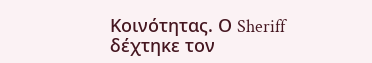Κοινότητας. Ο Sheriff δέχτηκε τον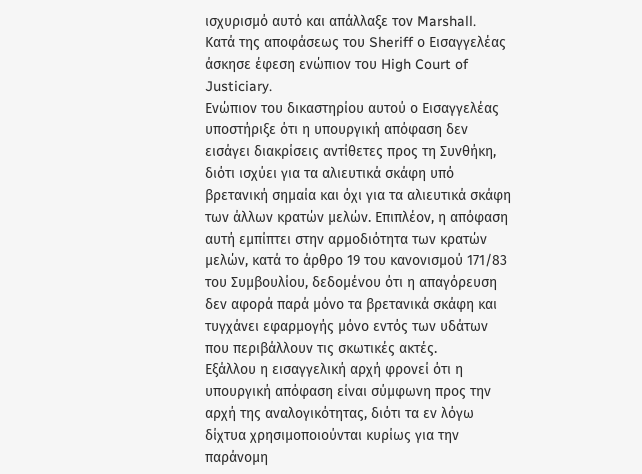ισχυρισμό αυτό και απάλλαξε τον Marshall.
Κατά της αποφάσεως του Sheriff ο Εισαγγελέας άσκησε έφεση ενώπιον του High Court of Justiciary.
Ενώπιον του δικαστηρίου αυτού ο Εισαγγελέας υποστήριξε ότι η υπουργική απόφαση δεν εισάγει διακρίσεις αντίθετες προς τη Συνθήκη, διότι ισχύει για τα αλιευτικά σκάφη υπό βρετανική σημαία και όχι για τα αλιευτικά σκάφη των άλλων κρατών μελών. Επιπλέον, η απόφαση αυτή εμπίπτει στην αρμοδιότητα των κρατών μελών, κατά το άρθρο 19 του κανονισμού 171/83 του Συμβουλίου, δεδομένου ότι η απαγόρευση δεν αφορά παρά μόνο τα βρετανικά σκάφη και τυγχάνει εφαρμογής μόνο εντός των υδάτων που περιβάλλουν τις σκωτικές ακτές.
Εξάλλου η εισαγγελική αρχή φρονεί ότι η υπουργική απόφαση είναι σύμφωνη προς την αρχή της αναλογικότητας, διότι τα εν λόγω δίχτυα χρησιμοποιούνται κυρίως για την παράνομη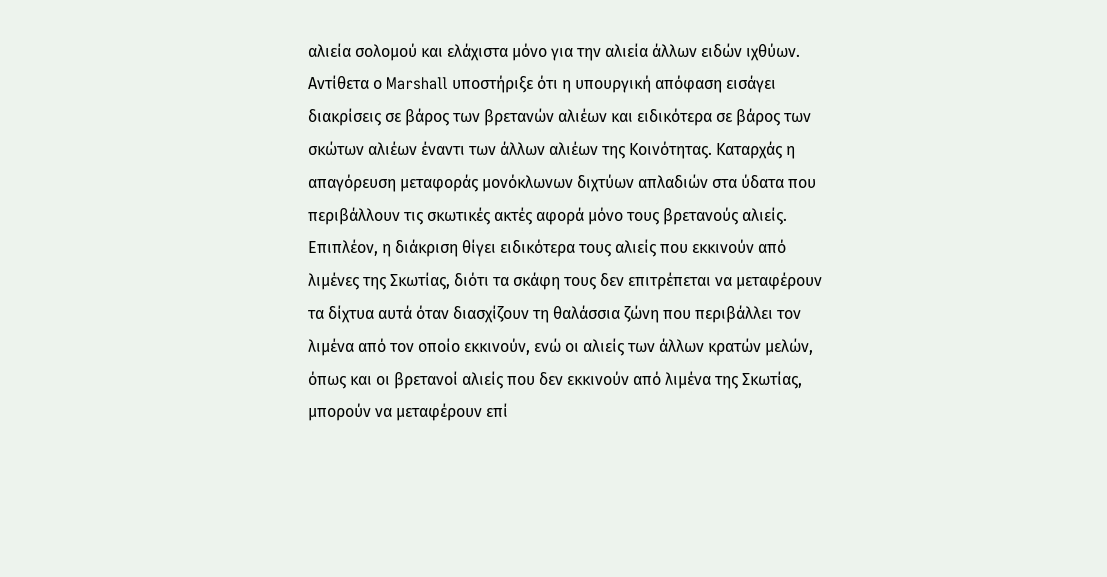αλιεία σολομού και ελάχιστα μόνο για την αλιεία άλλων ειδών ιχθύων.
Αντίθετα ο Marshall υποστήριξε ότι η υπουργική απόφαση εισάγει διακρίσεις σε βάρος των βρετανών αλιέων και ειδικότερα σε βάρος των σκώτων αλιέων έναντι των άλλων αλιέων της Κοινότητας. Καταρχάς η απαγόρευση μεταφοράς μονόκλωνων διχτύων απλαδιών στα ύδατα που περιβάλλουν τις σκωτικές ακτές αφορά μόνο τους βρετανούς αλιείς. Επιπλέον, η διάκριση θίγει ειδικότερα τους αλιείς που εκκινούν από λιμένες της Σκωτίας, διότι τα σκάφη τους δεν επιτρέπεται να μεταφέρουν τα δίχτυα αυτά όταν διασχίζουν τη θαλάσσια ζώνη που περιβάλλει τον λιμένα από τον οποίο εκκινούν, ενώ οι αλιείς των άλλων κρατών μελών, όπως και οι βρετανοί αλιείς που δεν εκκινούν από λιμένα της Σκωτίας, μπορούν να μεταφέρουν επί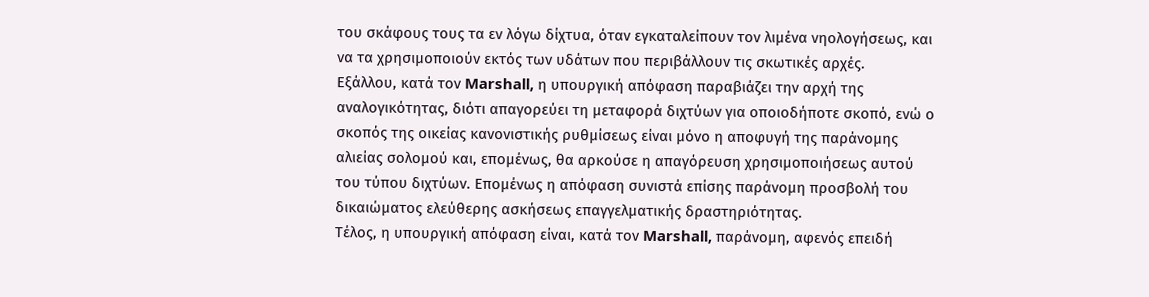του σκάφους τους τα εν λόγω δίχτυα, όταν εγκαταλείπουν τον λιμένα νηολογήσεως, και να τα χρησιμοποιούν εκτός των υδάτων που περιβάλλουν τις σκωτικές αρχές.
Εξάλλου, κατά τον Marshall, η υπουργική απόφαση παραβιάζει την αρχή της αναλογικότητας, διότι απαγορεύει τη μεταφορά διχτύων για οποιοδήποτε σκοπό, ενώ ο σκοπός της οικείας κανονιστικής ρυθμίσεως είναι μόνο η αποφυγή της παράνομης αλιείας σολομού και, επομένως, θα αρκούσε η απαγόρευση χρησιμοποιήσεως αυτού του τύπου διχτύων. Επομένως η απόφαση συνιστά επίσης παράνομη προσβολή του δικαιώματος ελεύθερης ασκήσεως επαγγελματικής δραστηριότητας.
Τέλος, η υπουργική απόφαση είναι, κατά τον Marshall, παράνομη, αφενός επειδή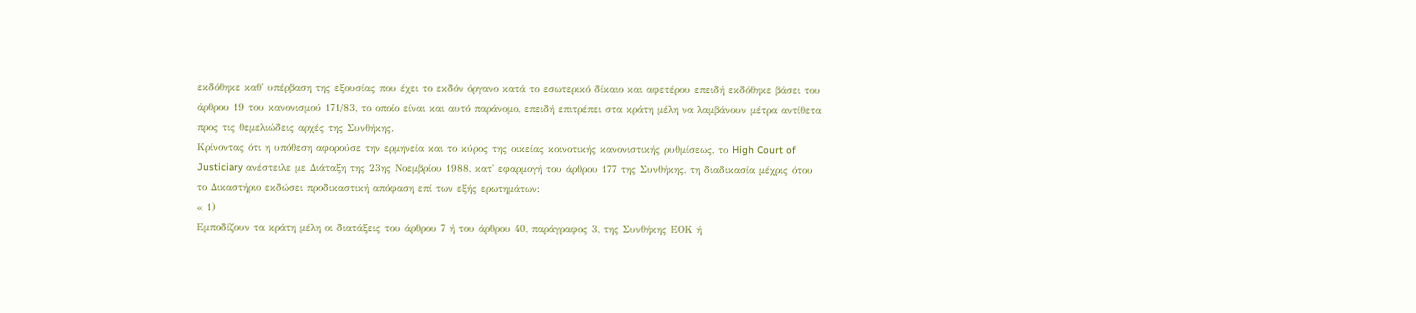εκδόθηκε καθ' υπέρβαση της εξουσίας που έχει το εκδόν όργανο κατά το εσωτερικό δίκαιο και αφετέρου επειδή εκδόθηκε βάσει του άρθρου 19 του κανονισμού 171/83, το οποίο είναι και αυτό παράνομο, επειδή επιτρέπει στα κράτη μέλη να λαμβάνουν μέτρα αντίθετα προς τις θεμελιώδεις αρχές της Συνθήκης.
Κρίνοντας ότι η υπόθεση αφορούσε την ερμηνεία και το κύρος της οικείας κοινοτικής κανονιστικής ρυθμίσεως, το High Court of Justiciary ανέστειλε με Διάταξη της 23ης Νοεμβρίου 1988, κατ' εφαρμογή του άρθρου 177 της Συνθήκης, τη διαδικασία μέχρις ότου το Δικαστήριο εκδώσει προδικαστική απόφαση επί των εξής ερωτημάτων:
« 1)
Εμποδίζουν τα κράτη μέλη οι διατάξεις του άρθρου 7 ή του άρθρου 40, παράγραφος 3, της Συνθήκης ΕΟΚ ή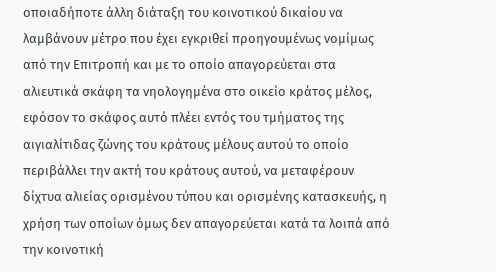οποιαδήποτε άλλη διάταξη του κοινοτικού δικαίου να λαμβάνουν μέτρο που έχει εγκριθεί προηγουμένως νομίμως από την Επιτροπή και με το οποίο απαγορεύεται στα αλιευτικά σκάφη τα νηολογημένα στο οικείο κράτος μέλος, εφόσον το σκάφος αυτό πλέει εντός του τμήματος της αιγιαλίτιδας ζώνης του κράτους μέλους αυτού το οποίο περιβάλλει την ακτή του κράτους αυτού, να μεταφέρουν δίχτυα αλιείας ορισμένου τύπου και ορισμένης κατασκευής, η χρήση των οποίων όμως δεν απαγορεύεται κατά τα λοιπά από την κοινοτική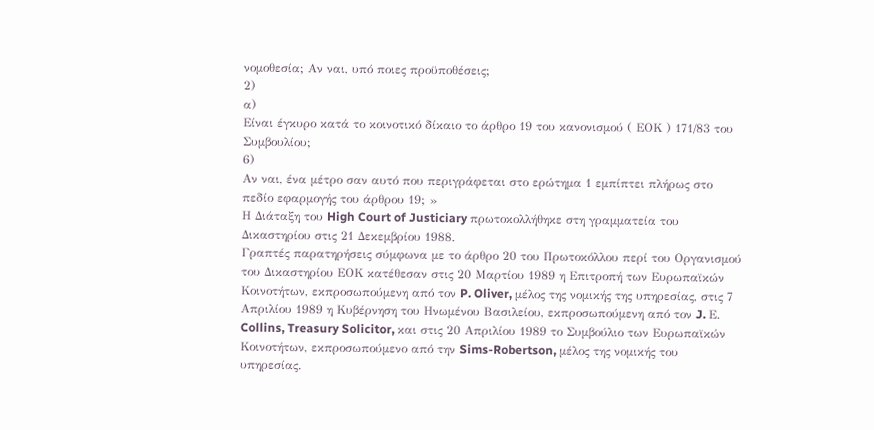νομοθεσία; Αν ναι, υπό ποιες προϋποθέσεις;
2)
α)
Είναι έγκυρο κατά το κοινοτικό δίκαιο το άρθρο 19 του κανονισμού ( ΕΟΚ ) 171/83 του Συμβουλίου;
6)
Αν ναι, ένα μέτρο σαν αυτό που περιγράφεται στο ερώτημα 1 εμπίπτει πλήρως στο πεδίο εφαρμογής του άρθρου 19; »
Η Διάταξη του High Court of Justiciary πρωτοκολλήθηκε στη γραμματεία του Δικαστηρίου στις 21 Δεκεμβρίου 1988.
Γραπτές παρατηρήσεις σύμφωνα με το άρθρο 20 του Πρωτοκόλλου περί του Οργανισμού του Δικαστηρίου ΕΟΚ κατέθεσαν στις 20 Μαρτίου 1989 η Επιτροπή των Ευρωπαϊκών Κοινοτήτων, εκπροσωπούμενη από τον P. Oliver, μέλος της νομικής της υπηρεσίας, στις 7 Απριλίου 1989 η Κυβέρνηση του Ηνωμένου Βασιλείου, εκπροσωπούμενη από τον J. Ε. Collins, Treasury Solicitor, και στις 20 Απριλίου 1989 το Συμβούλιο των Ευρωπαϊκών Κοινοτήτων, εκπροσωπούμενο από την Sims-Robertson, μέλος της νομικής του υπηρεσίας.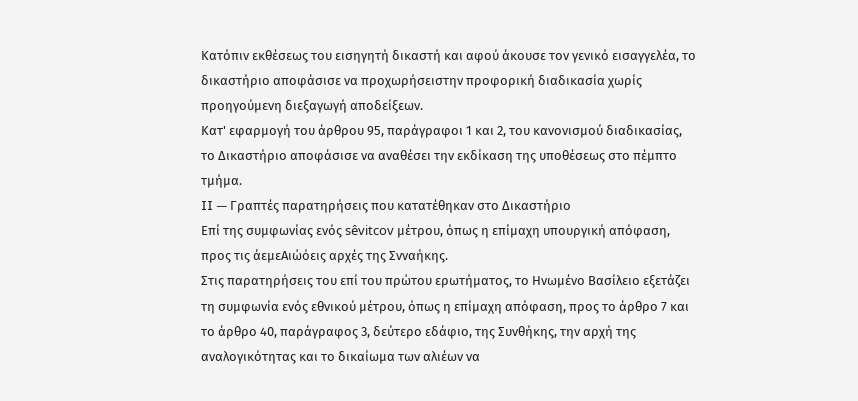Κατόπιν εκθέσεως του εισηγητή δικαστή και αφού άκουσε τον γενικό εισαγγελέα, το δικαστήριο αποφάσισε να προχωρήσειστην προφορική διαδικασία χωρίς προηγούμενη διεξαγωγή αποδείξεων.
Κατ' εφαρμογή του άρθρου 95, παράγραφοι 1 και 2, του κανονισμού διαδικασίας, το Δικαστήριο αποφάσισε να αναθέσει την εκδίκαση της υποθέσεως στο πέμπτο τμήμα.
II — Γραπτές παρατηρήσεις που κατατέθηκαν στο Δικαστήριο
Επί της συμφωνίας ενός sêvitcov μέτρου, όπως η επίμαχη υπουργική απόφαση, προς τις άεμεΑιώόεις αρχές της Σνναήκης.
Στις παρατηρήσεις του επί του πρώτου ερωτήματος, το Ηνωμένο Βασίλειο εξετάζει τη συμφωνία ενός εθνικού μέτρου, όπως η επίμαχη απόφαση, προς το άρθρο 7 και το άρθρο 40, παράγραφος 3, δεύτερο εδάφιο, της Συνθήκης, την αρχή της αναλογικότητας και το δικαίωμα των αλιέων να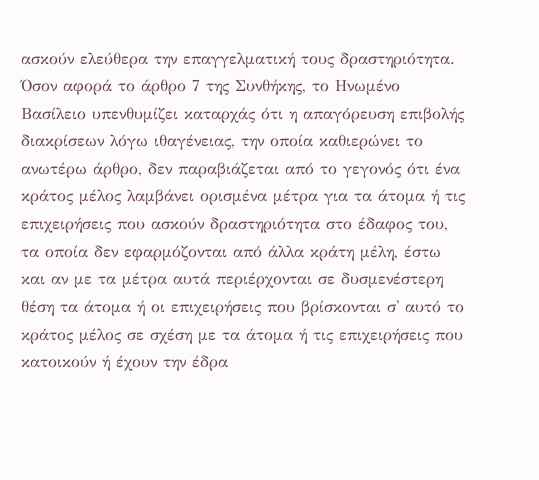ασκούν ελεύθερα την επαγγελματική τους δραστηριότητα.
Όσον αφορά το άρθρο 7 της Συνθήκης, το Ηνωμένο Βασίλειο υπενθυμίζει καταρχάς ότι η απαγόρευση επιβολής διακρίσεων λόγω ιθαγένειας, την οποία καθιερώνει το ανωτέρω άρθρο, δεν παραβιάζεται από το γεγονός ότι ένα κράτος μέλος λαμβάνει ορισμένα μέτρα για τα άτομα ή τις επιχειρήσεις που ασκούν δραστηριότητα στο έδαφος του, τα οποία δεν εφαρμόζονται από άλλα κράτη μέλη, έστω και αν με τα μέτρα αυτά περιέρχονται σε δυσμενέστερη θέση τα άτομα ή οι επιχειρήσεις που βρίσκονται σ' αυτό το κράτος μέλος σε σχέση με τα άτομα ή τις επιχειρήσεις που κατοικούν ή έχουν την έδρα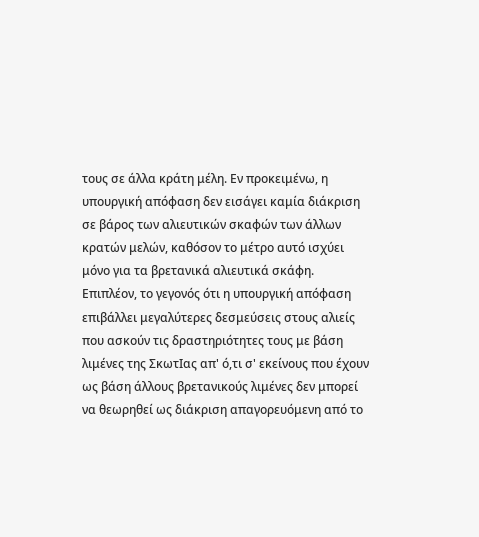τους σε άλλα κράτη μέλη. Εν προκειμένω, η υπουργική απόφαση δεν εισάγει καμία διάκριση σε βάρος των αλιευτικών σκαφών των άλλων κρατών μελών, καθόσον το μέτρο αυτό ισχύει μόνο για τα βρετανικά αλιευτικά σκάφη.
Επιπλέον, το γεγονός ότι η υπουργική απόφαση επιβάλλει μεγαλύτερες δεσμεύσεις στους αλιείς που ασκούν τις δραστηριότητες τους με βάση λιμένες της ΣκωτΙας απ' ό,τι σ' εκείνους που έχουν ως βάση άλλους βρετανικούς λιμένες δεν μπορεί να θεωρηθεί ως διάκριση απαγορευόμενη από το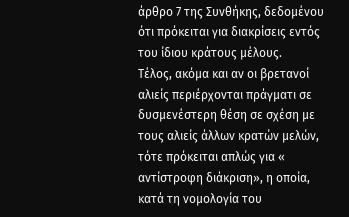άρθρο 7 της Συνθήκης, δεδομένου ότι πρόκειται για διακρίσεις εντός του ίδιου κράτους μέλους.
Τέλος, ακόμα και αν οι βρετανοί αλιείς περιέρχονται πράγματι σε δυσμενέστερη θέση σε σχέση με τους αλιείς άλλων κρατών μελών, τότε πρόκειται απλώς για « αντίστροφη διάκριση», η οποία, κατά τη νομολογία του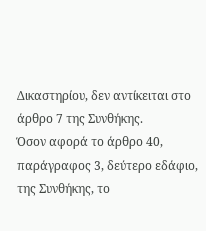Δικαστηρίου, δεν αντίκειται στο άρθρο 7 της Συνθήκης.
Όσον αφορά το άρθρο 40, παράγραφος 3, δεύτερο εδάφιο, της Συνθήκης, το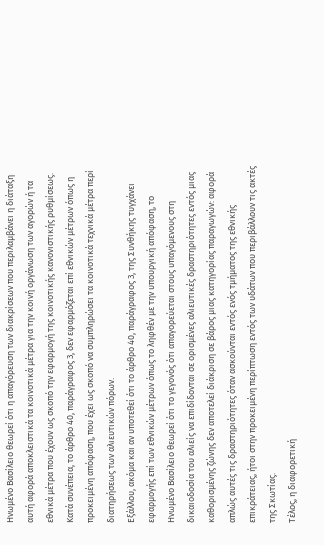Ηνωμένο Βασίλειο θεωρεί ότι η απαγόρευση των διακρίσεων που περιλαμβάνει η διάταξη αυτή αφορά αποκλειστικά τα κοινοτικά μέτρα για την κοινή οργάνωση των αγορών ή τα εθνικά μέτρα που έχουν ως σκοπό την εφαρμογή της κοινοτικής κανονιστικής ρυθμίσεως. Κατά συνέπεια, το άρθρο 40, παράγραφος 3, δεν εφαρμόζεται επί εθνικών μέτρων όπως η προκειμένη απόφαση, που έχει ως σκοπό να συμπληρώσει τα κοινοτικά τεχνικά μέτρα περί διατηρήσεως των αλιευτικών πόρων.
Εξάλλου, ακόμα και αν υποτεθεί ότι το άρθρο 40, παράγραφος 3, της Συνθήκης τυγχάνει εφαρμογής επί των εθνικών μέτρων όπως το ληφθέν με την υπουργική απόφαση, το Ηνωμένο Βασίλειο θεωρεί ότι το γεγονός ότι απαγορεύεται στους υπαγόμενους στη δικαιοδοσία του αλιείς να επιδίδονται σε ορισμένες αλιευτικές δραστηριότητες εντός μιας καθορισμένης ζώνης δεν αποτελεί διάκριση σε βάρος μιας κατηγορίας παραγωγών: αφορά απλώς αυτές τις δραστηριότητες όταν ασκούνται εντός ενός τμήματος της εθνικής επικράτειας, ήτοι στην προκειμένη περίπτωση εντός των υδάτων που περιβάλλουν τις ακτές της Σκωτίας.
Τέλος, η διαφορετική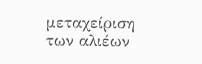μεταχείριση των αλιέων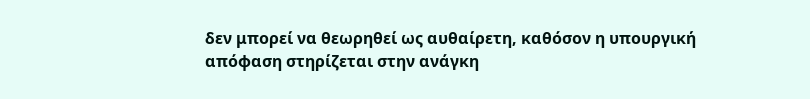δεν μπορεί να θεωρηθεί ως αυθαίρετη, καθόσον η υπουργική απόφαση στηρίζεται στην ανάγκη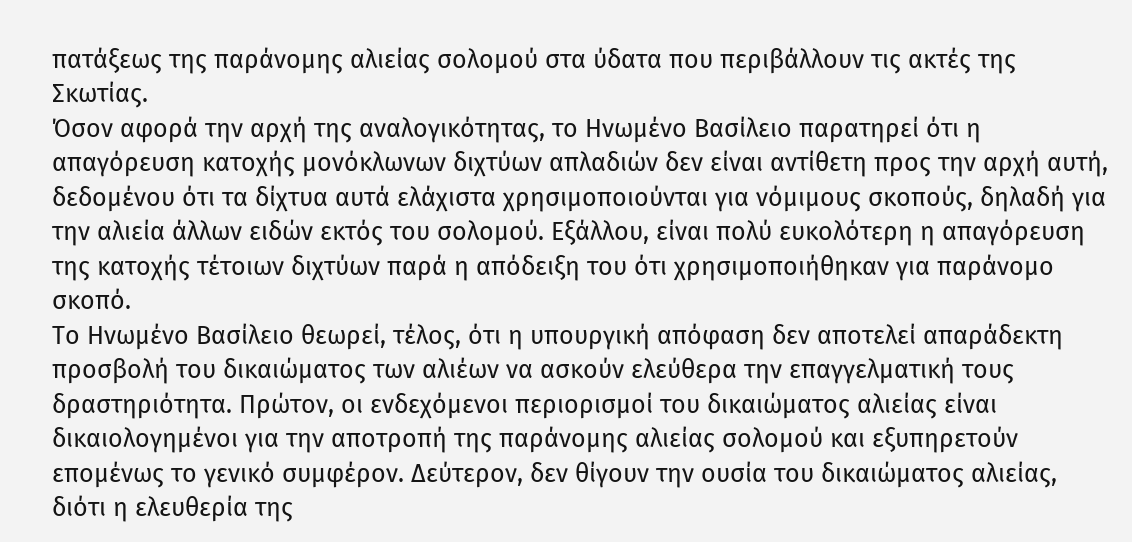πατάξεως της παράνομης αλιείας σολομού στα ύδατα που περιβάλλουν τις ακτές της Σκωτίας.
Όσον αφορά την αρχή της αναλογικότητας, το Ηνωμένο Βασίλειο παρατηρεί ότι η απαγόρευση κατοχής μονόκλωνων διχτύων απλαδιών δεν είναι αντίθετη προς την αρχή αυτή, δεδομένου ότι τα δίχτυα αυτά ελάχιστα χρησιμοποιούνται για νόμιμους σκοπούς, δηλαδή για την αλιεία άλλων ειδών εκτός του σολομού. Εξάλλου, είναι πολύ ευκολότερη η απαγόρευση της κατοχής τέτοιων διχτύων παρά η απόδειξη του ότι χρησιμοποιήθηκαν για παράνομο σκοπό.
Το Ηνωμένο Βασίλειο θεωρεί, τέλος, ότι η υπουργική απόφαση δεν αποτελεί απαράδεκτη προσβολή του δικαιώματος των αλιέων να ασκούν ελεύθερα την επαγγελματική τους δραστηριότητα. Πρώτον, οι ενδεχόμενοι περιορισμοί του δικαιώματος αλιείας είναι δικαιολογημένοι για την αποτροπή της παράνομης αλιείας σολομού και εξυπηρετούν επομένως το γενικό συμφέρον. Δεύτερον, δεν θίγουν την ουσία του δικαιώματος αλιείας, διότι η ελευθερία της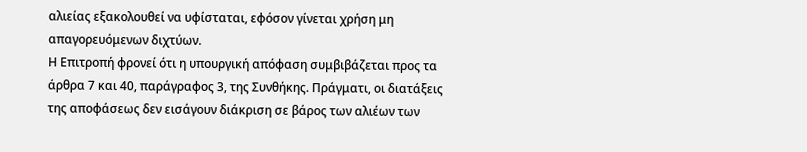αλιείας εξακολουθεί να υφίσταται, εφόσον γίνεται χρήση μη απαγορευόμενων διχτύων.
Η Επιτροπή φρονεί ότι η υπουργική απόφαση συμβιβάζεται προς τα άρθρα 7 και 40, παράγραφος 3, της Συνθήκης. Πράγματι, οι διατάξεις της αποφάσεως δεν εισάγουν διάκριση σε βάρος των αλιέων των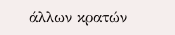άλλων κρατών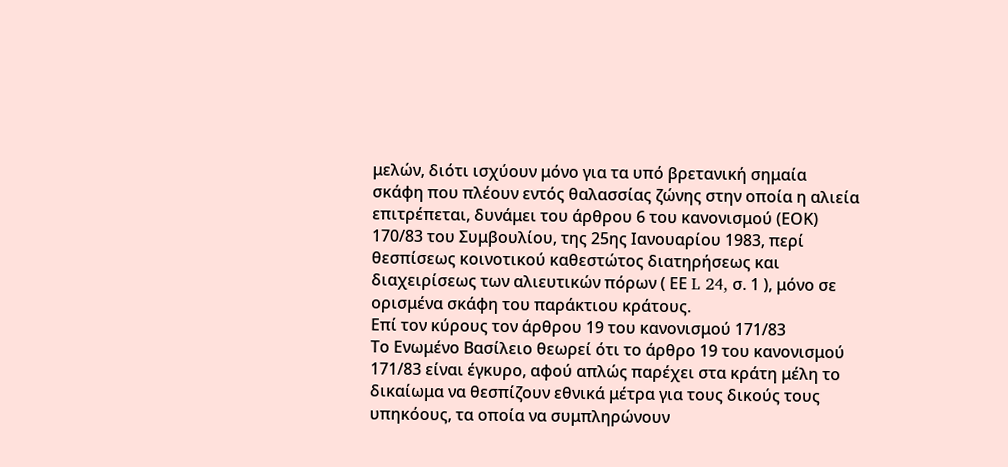μελών, διότι ισχύουν μόνο για τα υπό βρετανική σημαία σκάφη που πλέουν εντός θαλασσίας ζώνης στην οποία η αλιεία επιτρέπεται, δυνάμει του άρθρου 6 του κανονισμού (ΕΟΚ) 170/83 του Συμβουλίου, της 25ης Ιανουαρίου 1983, περί θεσπίσεως κοινοτικού καθεστώτος διατηρήσεως και διαχειρίσεως των αλιευτικών πόρων ( ΕΕ L 24, σ. 1 ), μόνο σε ορισμένα σκάφη του παράκτιου κράτους.
Επί τον κύρους τον άρθρου 19 του κανονισμού 171/83
Το Ενωμένο Βασίλειο θεωρεί ότι το άρθρο 19 του κανονισμού 171/83 είναι έγκυρο, αφού απλώς παρέχει στα κράτη μέλη το δικαίωμα να θεσπίζουν εθνικά μέτρα για τους δικούς τους υπηκόους, τα οποία να συμπληρώνουν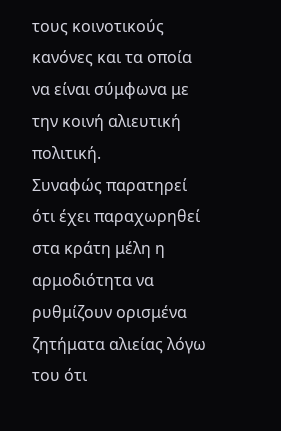τους κοινοτικούς κανόνες και τα οποία να είναι σύμφωνα με την κοινή αλιευτική πολιτική.
Συναφώς παρατηρεί ότι έχει παραχωρηθεί στα κράτη μέλη η αρμοδιότητα να ρυθμίζουν ορισμένα ζητήματα αλιείας λόγω του ότι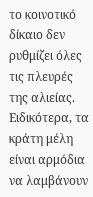το κοινοτικό δίκαιο δεν ρυθμίζει όλες τις πλευρές της αλιείας. Ειδικότερα, τα κράτη μέλη είναι αρμόδια να λαμβάνουν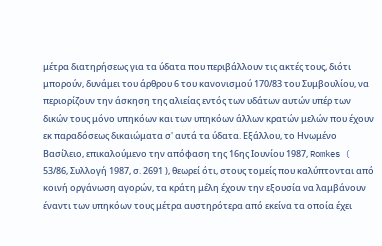μέτρα διατηρήσεως για τα ύδατα που περιβάλλουν τις ακτές τους, διότι μπορούν, δυνάμει του άρθρου 6 του κανονισμού 170/83 του Συμβουλίου, να περιορίζουν την άσκηση της αλιείας εντός των υδάτων αυτών υπέρ των δικών τους μόνο υπηκόων και των υπηκόων άλλων κρατών μελών που έχουν εκ παραδόσεως δικαιώματα σ' αυτά τα ύδατα. Εξάλλου, το Ηνωμένο Βασίλειο, επικαλούμενο την απόφαση της 16ης Ιουνίου 1987, Romkes ( 53/86, Συλλογή 1987, σ. 2691 ), θεωρεί ότι, στους τομείς που καλύπτονται από κοινή οργάνωση αγορών, τα κράτη μέλη έχουν την εξουσία να λαμβάνουν έναντι των υπηκόων τους μέτρα αυστηρότερα από εκείνα τα οποία έχει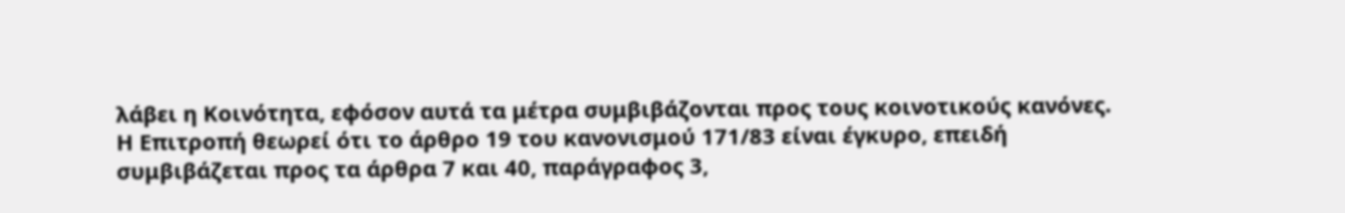λάβει η Κοινότητα, εφόσον αυτά τα μέτρα συμβιβάζονται προς τους κοινοτικούς κανόνες.
Η Επιτροπή θεωρεί ότι το άρθρο 19 του κανονισμού 171/83 είναι έγκυρο, επειδή συμβιβάζεται προς τα άρθρα 7 και 40, παράγραφος 3,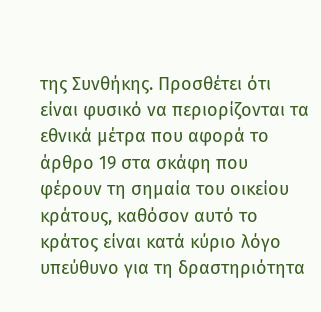της Συνθήκης. Προσθέτει ότι είναι φυσικό να περιορίζονται τα εθνικά μέτρα που αφορά το άρθρο 19 στα σκάφη που φέρουν τη σημαία του οικείου κράτους, καθόσον αυτό το κράτος είναι κατά κύριο λόγο υπεύθυνο για τη δραστηριότητα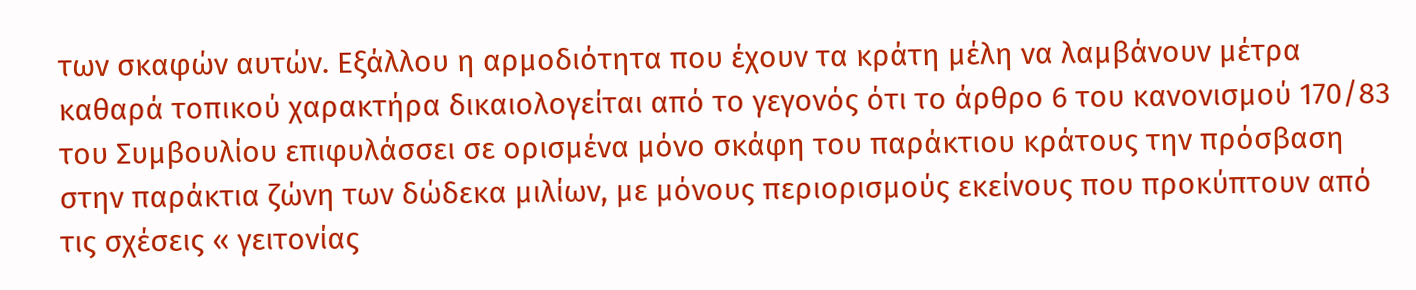των σκαφών αυτών. Εξάλλου η αρμοδιότητα που έχουν τα κράτη μέλη να λαμβάνουν μέτρα καθαρά τοπικού χαρακτήρα δικαιολογείται από το γεγονός ότι το άρθρο 6 του κανονισμού 170/83 του Συμβουλίου επιφυλάσσει σε ορισμένα μόνο σκάφη του παράκτιου κράτους την πρόσβαση στην παράκτια ζώνη των δώδεκα μιλίων, με μόνους περιορισμούς εκείνους που προκύπτουν από τις σχέσεις « γειτονίας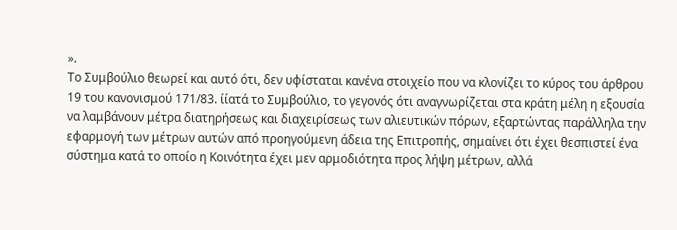».
Το Συμβούλιο θεωρεί και αυτό ότι, δεν υφίσταται κανένα στοιχείο που να κλονίζει το κύρος του άρθρου 19 του κανονισμού 171/83. ίίατά το Συμβούλιο, το γεγονός ότι αναγνωρίζεται στα κράτη μέλη η εξουσία να λαμβάνουν μέτρα διατηρήσεως και διαχειρίσεως των αλιευτικών πόρων, εξαρτώντας παράλληλα την εφαρμογή των μέτρων αυτών από προηγούμενη άδεια της Επιτροπής, σημαίνει ότι έχει θεσπιστεί ένα σύστημα κατά το οποίο η Κοινότητα έχει μεν αρμοδιότητα προς λήψη μέτρων, αλλά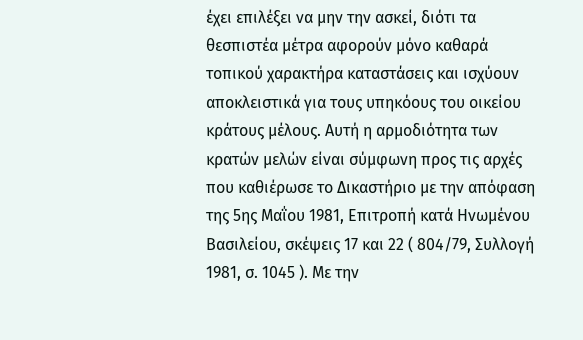έχει επιλέξει να μην την ασκεί, διότι τα θεσπιστέα μέτρα αφορούν μόνο καθαρά τοπικού χαρακτήρα καταστάσεις και ισχύουν αποκλειστικά για τους υπηκόους του οικείου κράτους μέλους. Αυτή η αρμοδιότητα των κρατών μελών είναι σύμφωνη προς τις αρχές που καθιέρωσε το Δικαστήριο με την απόφαση της 5ης Μαΐου 1981, Επιτροπή κατά Ηνωμένου Βασιλείου, σκέψεις 17 και 22 ( 804/79, Συλλογή 1981, σ. 1045 ). Με την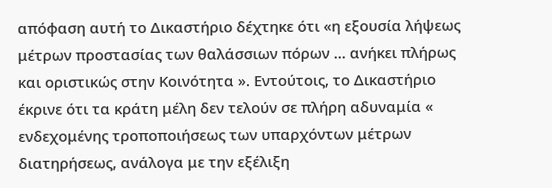απόφαση αυτή το Δικαστήριο δέχτηκε ότι «η εξουσία λήψεως μέτρων προστασίας των θαλάσσιων πόρων ... ανήκει πλήρως και οριστικώς στην Κοινότητα ». Εντούτοις, το Δικαστήριο έκρινε ότι τα κράτη μέλη δεν τελούν σε πλήρη αδυναμία « ενδεχομένης τροποποιήσεως των υπαρχόντων μέτρων διατηρήσεως, ανάλογα με την εξέλιξη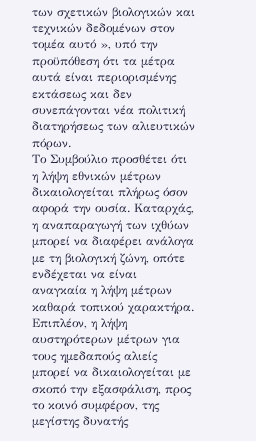των σχετικών βιολογικών και τεχνικών δεδομένων στον τομέα αυτό », υπό την προϋπόθεση ότι τα μέτρα αυτά είναι περιορισμένης εκτάσεως και δεν συνεπάγονται νέα πολιτική διατηρήσεως των αλιευτικών πόρων.
Το Συμβούλιο προσθέτει ότι η λήψη εθνικών μέτρων δικαιολογείται πλήρως όσον αφορά την ουσία. Καταρχάς, η αναπαραγωγή των ιχθύων μπορεί να διαφέρει ανάλογα με τη βιολογική ζώνη, οπότε ενδέχεται να είναι αναγκαία η λήψη μέτρων καθαρά τοπικού χαρακτήρα. Επιπλέον, η λήψη αυστηρότερων μέτρων για τους ημεδαπούς αλιείς μπορεί να δικαιολογείται με σκοπό την εξασφάλιση, προς το κοινό συμφέρον, της μεγίστης δυνατής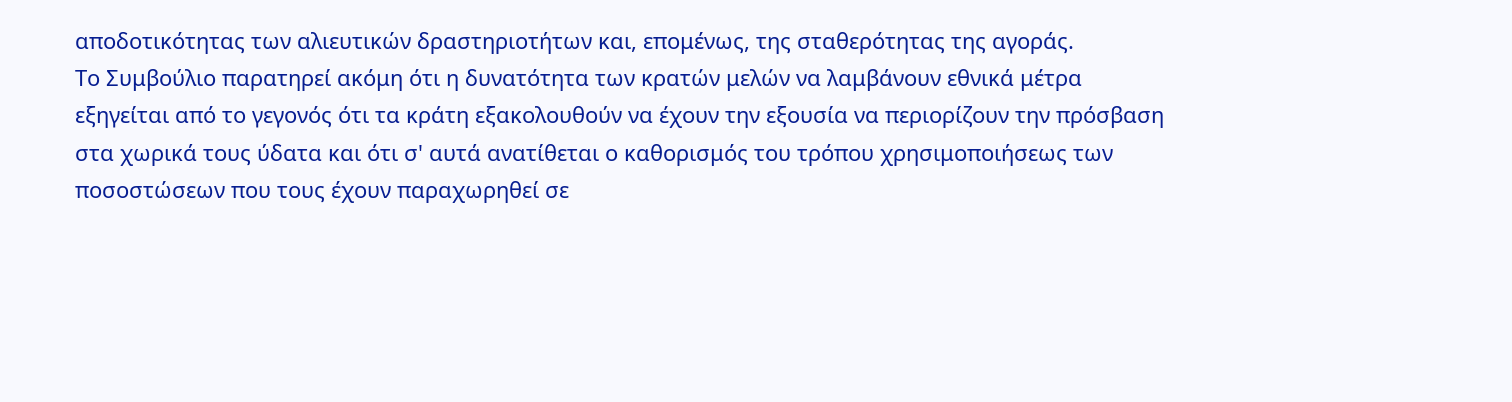αποδοτικότητας των αλιευτικών δραστηριοτήτων και, επομένως, της σταθερότητας της αγοράς.
Το Συμβούλιο παρατηρεί ακόμη ότι η δυνατότητα των κρατών μελών να λαμβάνουν εθνικά μέτρα εξηγείται από το γεγονός ότι τα κράτη εξακολουθούν να έχουν την εξουσία να περιορίζουν την πρόσβαση στα χωρικά τους ύδατα και ότι σ' αυτά ανατίθεται ο καθορισμός του τρόπου χρησιμοποιήσεως των ποσοστώσεων που τους έχουν παραχωρηθεί σε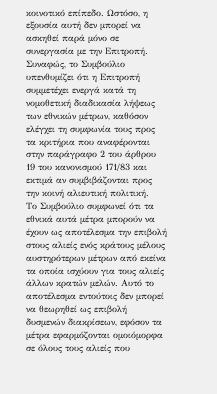κοινοτικό επίπεδο. Ωστόσο, η εξουσία αυτή δεν μπορεί να ασκηθεί παρά μόνο σε συνεργασία με την Επιτροπή. Συναφώς, το Συμβούλιο υπενθυμίζει ότι η Επιτροπή συμμετέχει ενεργά κατά τη νομοθετική διαδικασία λήψεως των εθνικών μέτρων, καθόσον ελέγχει τη συμφωνία τους προς τα κριτήρια που αναφέρονται στην παράγραφο 2 του άρθρου 19 του κανονισμού 171/83 και εκτιμά αν συμβιβάζονται προς την κοινή αλιευτική πολιτική.
Το Συμβούλιο συμφωνεί ότι τα εθνικά αυτά μέτρα μπορούν να έχουν ως αποτέλεσμα την επιβολή στους αλιείς ενός κράτους μέλους αυστηρότερων μέτρων από εκείνα τα οποία ισχύουν για τους αλιείς άλλων κρατών μελών. Αυτό το αποτέλεσμα εντούτοις δεν μπορεί να θεωρηθεί ως επιβολή δυσμενών διακρίσεων, εφόσον τα μέτρα εφαρμόζονται ομοιόμορφα σε όλους τους αλιείς που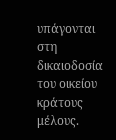υπάγονται στη δικαιοδοσία του οικείου κράτους μέλους.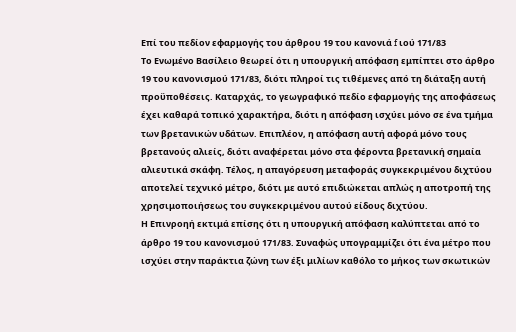Επί του πεδίον εφαρμογής του άρθρου 19 του κανονιά f ιού 171/83
Το Ενωμένο Βασίλειο θεωρεί ότι η υπουργική απόφαση εμπίπτει στο άρθρο 19 του κανονισμού 171/83, διότι πληροί τις τιθέμενες από τη διάταξη αυτή προϋποθέσεις. Καταρχάς, το γεωγραφικό πεδίο εφαρμογής της αποφάσεως έχει καθαρά τοπικό χαρακτήρα, διότι η απόφαση ισχύει μόνο σε ένα τμήμα των βρετανικών υδάτων. Επιπλέον, η απόφαση αυτή αφορά μόνο τους βρετανούς αλιείς, διότι αναφέρεται μόνο στα φέροντα βρετανική σημαία αλιευτικά σκάφη. Τέλος, η απαγόρευση μεταφοράς συγκεκριμένου διχτύου αποτελεί τεχνικό μέτρο, διότι με αυτό επιδιώκεται απλώς η αποτροπή της χρησιμοποιήσεως του συγκεκριμένου αυτού είδους διχτύου.
Η Επινροηή εκτιμά επίσης ότι η υπουργική απόφαση καλύπτεται από το άρθρο 19 του κανονισμού 171/83. Συναφώς υπογραμμίζει ότι ένα μέτρο που ισχύει στην παράκτια ζώνη των έξι μιλίων καθόλο το μήκος των σκωτικών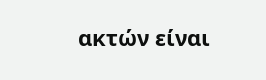ακτών είναι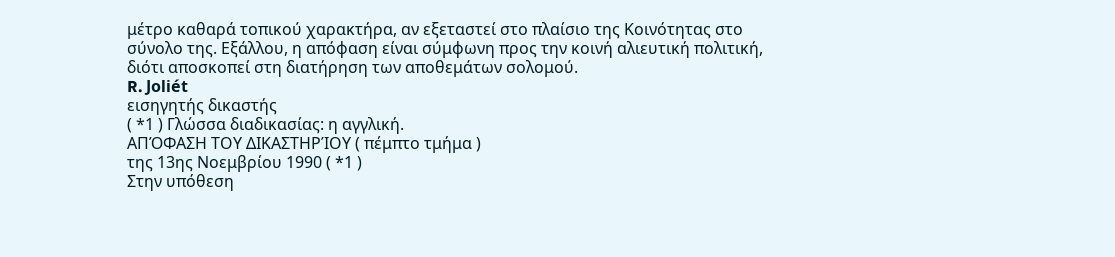μέτρο καθαρά τοπικού χαρακτήρα, αν εξεταστεί στο πλαίσιο της Κοινότητας στο σύνολο της. Εξάλλου, η απόφαση είναι σύμφωνη προς την κοινή αλιευτική πολιτική, διότι αποσκοπεί στη διατήρηση των αποθεμάτων σολομού.
R. Joliét
εισηγητής δικαστής
( *1 ) Γλώσσα διαδικασίας: η αγγλική.
ΑΠΌΦΑΣΗ ΤΟΥ ΔΙΚΑΣΤΗΡΊΟΥ ( πέμπτο τμήμα )
της 13ης Νοεμβρίου 1990 ( *1 )
Στην υπόθεση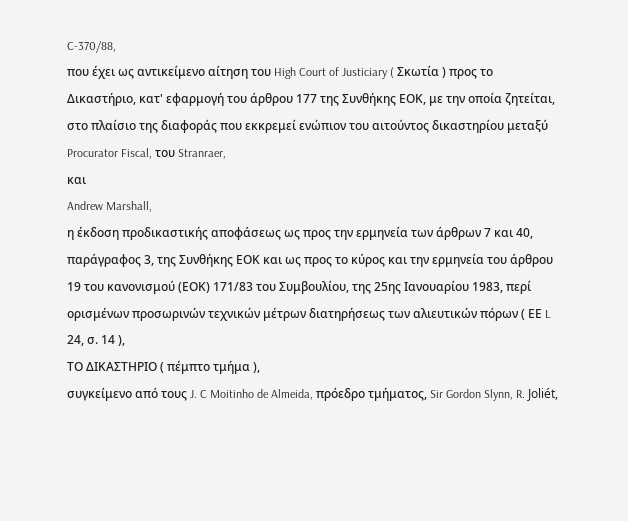C-370/88,
που έχει ως αντικείμενο αίτηση του High Court of Justiciary ( Σκωτία ) προς το Δικαστήριο, κατ' εφαρμογή του άρθρου 177 της Συνθήκης ΕΟΚ, με την οποία ζητείται, στο πλαίσιο της διαφοράς που εκκρεμεί ενώπιον του αιτούντος δικαστηρίου μεταξύ
Procurator Fiscal, του Stranraer,
και
Andrew Marshall,
η έκδοση προδικαστικής αποφάσεως ως προς την ερμηνεία των άρθρων 7 και 40, παράγραφος 3, της Συνθήκης ΕΟΚ και ως προς το κύρος και την ερμηνεία του άρθρου 19 του κανονισμού (ΕΟΚ) 171/83 του Συμβουλίου, της 25ης Ιανουαρίου 1983, περί ορισμένων προσωρινών τεχνικών μέτρων διατηρήσεως των αλιευτικών πόρων ( ΕΕ L 24, σ. 14 ),
ΤΟ ΔΙΚΑΣΤΗΡΙΟ ( πέμπτο τμήμα ),
συγκείμενο από τους J. C Moitinho de Almeida, πρόεδρο τμήματος, Sir Gordon Slynn, R. Joliét,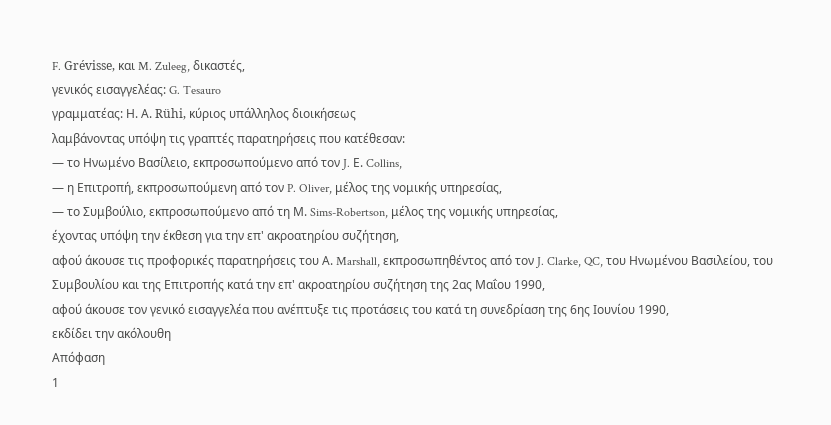F. Grévisse, και M. Zuleeg, δικαστές,
γενικός εισαγγελέας: G. Tesauro
γραμματέας: Η. Α. Rühi, κύριος υπάλληλος διοικήσεως
λαμβάνοντας υπόψη τις γραπτές παρατηρήσεις που κατέθεσαν:
— το Ηνωμένο Βασίλειο, εκπροσωπούμενο από τον J. Ε. Collins,
— η Επιτροπή, εκπροσωπούμενη από τον P. Oliver, μέλος της νομικής υπηρεσίας,
— το Συμβούλιο, εκπροσωπούμενο από τη Μ. Sims-Robertson, μέλος της νομικής υπηρεσίας,
έχοντας υπόψη την έκθεση για την επ' ακροατηρίου συζήτηση,
αφού άκουσε τις προφορικές παρατηρήσεις του Α. Marshall, εκπροσωπηθέντος από τον J. Clarke, QC, του Ηνωμένου Βασιλείου, του Συμβουλίου και της Επιτροπής κατά την επ' ακροατηρίου συζήτηση της 2ας Μαΐου 1990,
αφού άκουσε τον γενικό εισαγγελέα που ανέπτυξε τις προτάσεις του κατά τη συνεδρίαση της 6ης Ιουνίου 1990,
εκδίδει την ακόλουθη
Απόφαση
1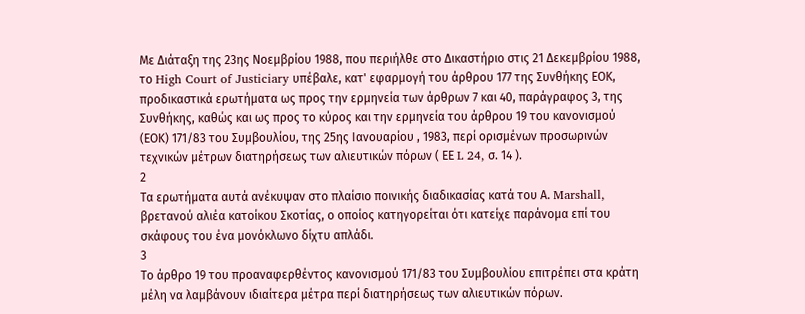Με Διάταξη της 23ης Νοεμβρίου 1988, που περιήλθε στο Δικαστήριο στις 21 Δεκεμβρίου 1988, το High Court of Justiciary υπέβαλε, κατ' εφαρμογή του άρθρου 177 της Συνθήκης ΕΟΚ, προδικαστικά ερωτήματα ως προς την ερμηνεία των άρθρων 7 και 40, παράγραφος 3, της Συνθήκης, καθώς και ως προς το κύρος και την ερμηνεία του άρθρου 19 του κανονισμού (ΕΟΚ) 171/83 του Συμβουλίου, της 25ης Ιανουαρίου , 1983, περί ορισμένων προσωρινών τεχνικών μέτρων διατηρήσεως των αλιευτικών πόρων ( ΕΕ L 24, σ. 14 ).
2
Τα ερωτήματα αυτά ανέκυψαν στο πλαίσιο ποινικής διαδικασίας κατά του Α. Marshall, βρετανού αλιέα κατοίκου Σκοτίας, ο οποίος κατηγορείται ότι κατείχε παράνομα επί του σκάφους του ένα μονόκλωνο δίχτυ απλάδι.
3
Το άρθρο 19 του προαναφερθέντος κανονισμού 171/83 του Συμβουλίου επιτρέπει στα κράτη μέλη να λαμβάνουν ιδιαίτερα μέτρα περί διατηρήσεως των αλιευτικών πόρων.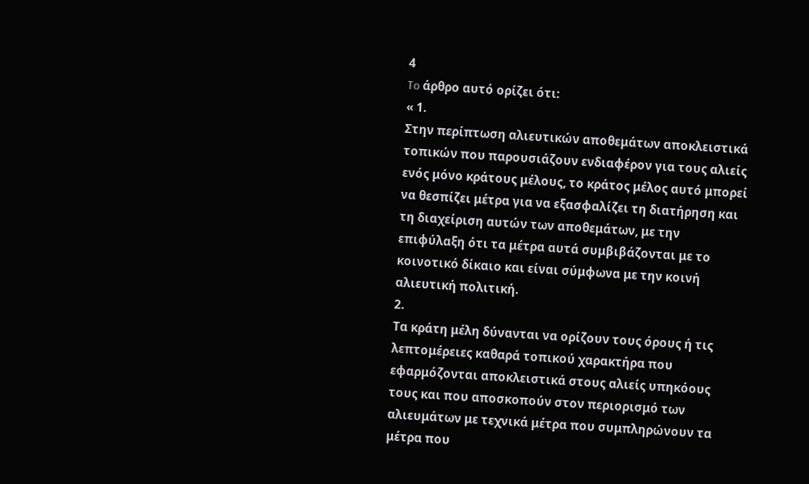4
To άρθρο αυτό ορίζει ότι:
« 1.
Στην περίπτωση αλιευτικών αποθεμάτων αποκλειστικά τοπικών που παρουσιάζουν ενδιαφέρον για τους αλιείς ενός μόνο κράτους μέλους, το κράτος μέλος αυτό μπορεί να θεσπίζει μέτρα για να εξασφαλίζει τη διατήρηση και τη διαχείριση αυτών των αποθεμάτων, με την επιφύλαξη ότι τα μέτρα αυτά συμβιβάζονται με το κοινοτικό δίκαιο και είναι σύμφωνα με την κοινή αλιευτική πολιτική.
2.
Τα κράτη μέλη δύνανται να ορίζουν τους όρους ή τις λεπτομέρειες καθαρά τοπικού χαρακτήρα που εφαρμόζονται αποκλειστικά στους αλιείς υπηκόους τους και που αποσκοπούν στον περιορισμό των αλιευμάτων με τεχνικά μέτρα που συμπληρώνουν τα μέτρα που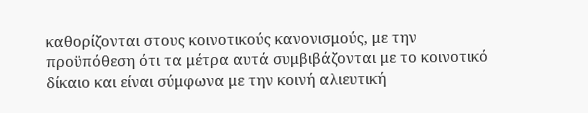καθορίζονται στους κοινοτικούς κανονισμούς, με την προϋπόθεση ότι τα μέτρα αυτά συμβιβάζονται με το κοινοτικό δίκαιο και είναι σύμφωνα με την κοινή αλιευτική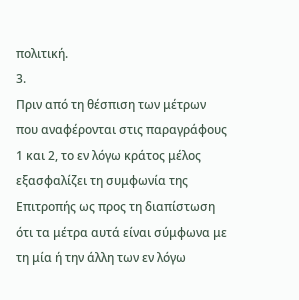πολιτική.
3.
Πριν από τη θέσπιση των μέτρων που αναφέρονται στις παραγράφους 1 και 2, το εν λόγω κράτος μέλος εξασφαλίζει τη συμφωνία της Επιτροπής ως προς τη διαπίστωση ότι τα μέτρα αυτά είναι σύμφωνα με τη μία ή την άλλη των εν λόγω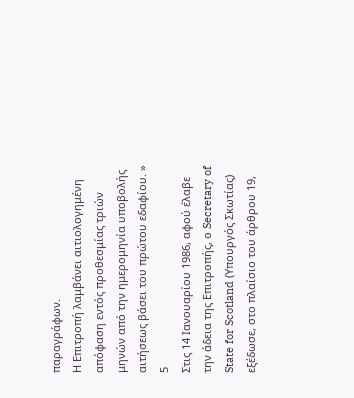παραγράφων.
Η Επιτροπή λαμβάνει αιτιολογημένη απόφαση εντός προθεσμίας τριών μηνών από την ημερομηνία υποβολής αιτήσεως βάσει του πρώτου εδαφίου. »
5
Στις 14 Ιανουαρίου 1986, αφού έλαβε την άδεια της Επιτροπής, ο Secretary of State for Scotland (Υπουργός Σκωτίας) εξέδωσε, στο πλαίσιο του άρθρου 19,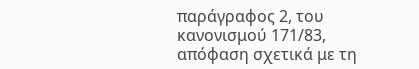παράγραφος 2, του κανονισμού 171/83, απόφαση σχετικά με τη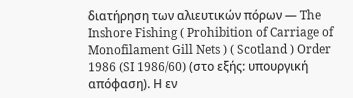διατήρηση των αλιευτικών πόρων — The Inshore Fishing ( Prohibition of Carriage of Monofilament Gill Nets ) ( Scotland ) Order 1986 (SI 1986/60) (στο εξής: υπουργική απόφαση). Η εν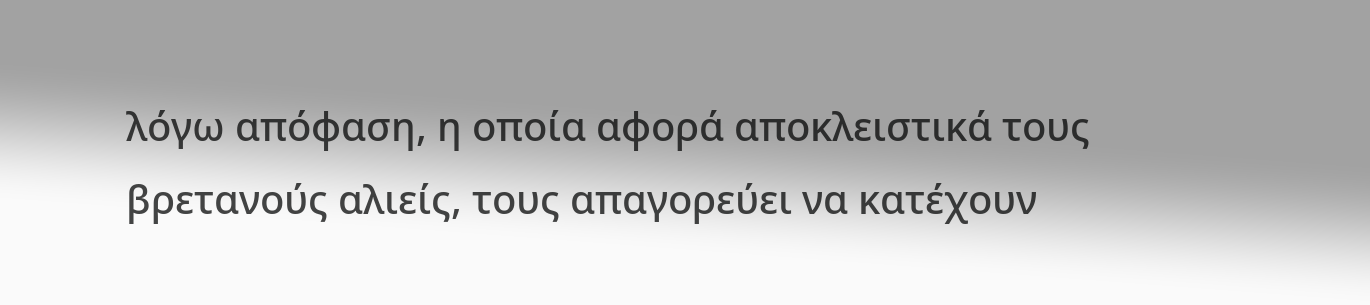λόγω απόφαση, η οποία αφορά αποκλειστικά τους βρετανούς αλιείς, τους απαγορεύει να κατέχουν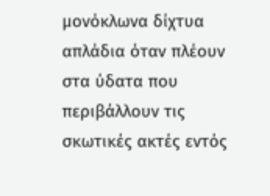μονόκλωνα δίχτυα απλάδια όταν πλέουν στα ύδατα που περιβάλλουν τις σκωτικές ακτές εντός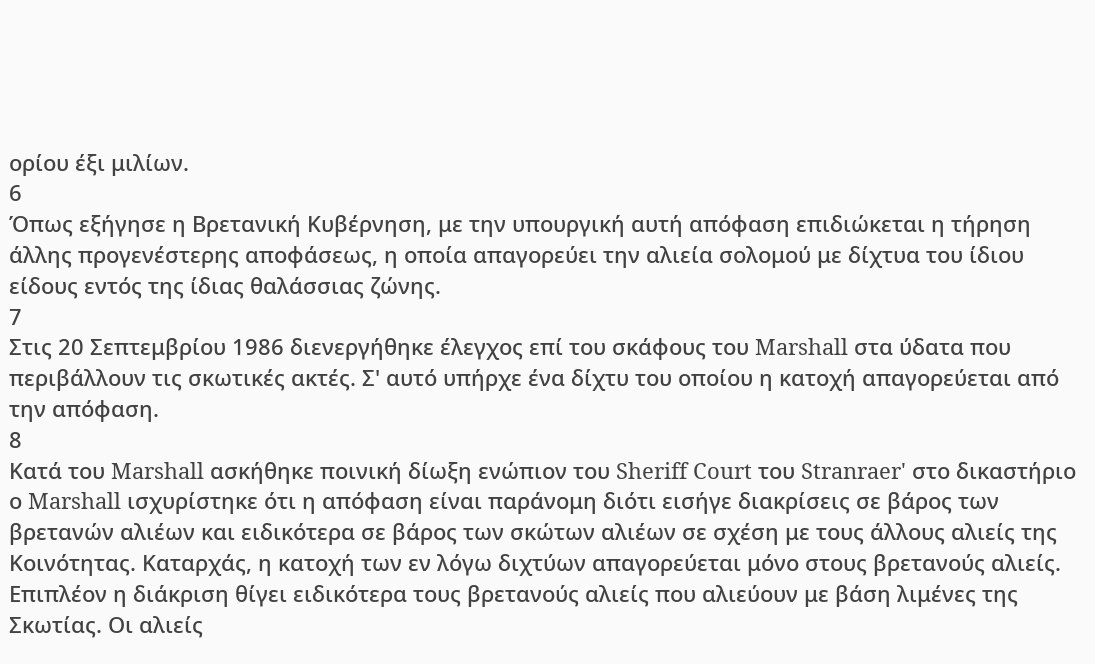ορίου έξι μιλίων.
6
Όπως εξήγησε η Βρετανική Κυβέρνηση, με την υπουργική αυτή απόφαση επιδιώκεται η τήρηση άλλης προγενέστερης αποφάσεως, η οποία απαγορεύει την αλιεία σολομού με δίχτυα του ίδιου είδους εντός της ίδιας θαλάσσιας ζώνης.
7
Στις 20 Σεπτεμβρίου 1986 διενεργήθηκε έλεγχος επί του σκάφους του Marshall στα ύδατα που περιβάλλουν τις σκωτικές ακτές. Σ' αυτό υπήρχε ένα δίχτυ του οποίου η κατοχή απαγορεύεται από την απόφαση.
8
Κατά του Marshall ασκήθηκε ποινική δίωξη ενώπιον του Sheriff Court του Stranraer' στο δικαστήριο ο Marshall ισχυρίστηκε ότι η απόφαση είναι παράνομη διότι εισήγε διακρίσεις σε βάρος των βρετανών αλιέων και ειδικότερα σε βάρος των σκώτων αλιέων σε σχέση με τους άλλους αλιείς της Κοινότητας. Καταρχάς, η κατοχή των εν λόγω διχτύων απαγορεύεται μόνο στους βρετανούς αλιείς. Επιπλέον η διάκριση θίγει ειδικότερα τους βρετανούς αλιείς που αλιεύουν με βάση λιμένες της Σκωτίας. Οι αλιείς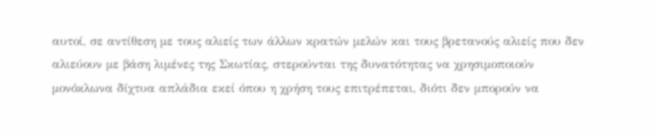αυτοί, σε αντίθεση με τους αλιείς των άλλων κρατών μελών και τους βρετανούς αλιείς που δεν αλιεύουν με βάση λιμένες της Σκωτίας, στερούνται της δυνατότητας να χρησιμοποιούν μονόκλωνα δίχτυα απλάδια εκεί όπου η χρήση τους επιτρέπεται, διότι δεν μπορούν να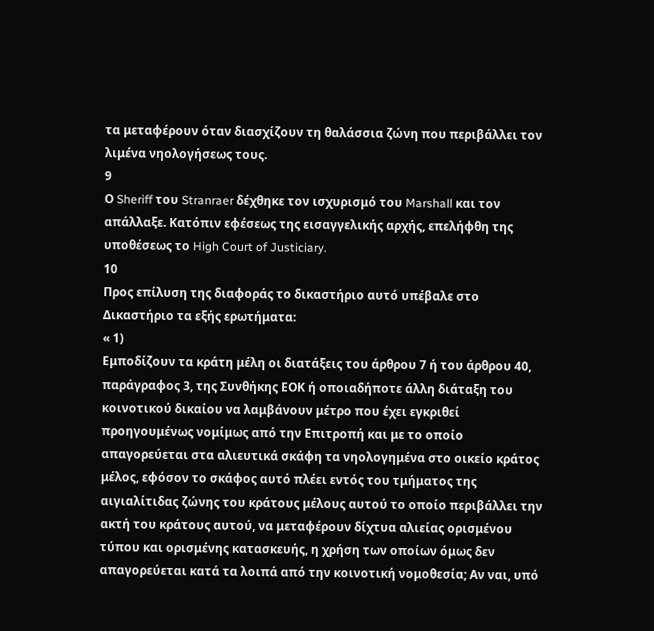τα μεταφέρουν όταν διασχίζουν τη θαλάσσια ζώνη που περιβάλλει τον λιμένα νηολογήσεως τους.
9
Ο Sheriff του Stranraer δέχθηκε τον ισχυρισμό του Marshall και τον απάλλαξε. Κατόπιν εφέσεως της εισαγγελικής αρχής, επελήφθη της υποθέσεως το High Court of Justiciary.
10
Προς επίλυση της διαφοράς το δικαστήριο αυτό υπέβαλε στο Δικαστήριο τα εξής ερωτήματα:
« 1)
Εμποδίζουν τα κράτη μέλη οι διατάξεις του άρθρου 7 ή του άρθρου 40, παράγραφος 3, της Συνθήκης ΕΟΚ ή οποιαδήποτε άλλη διάταξη του κοινοτικού δικαίου να λαμβάνουν μέτρο που έχει εγκριθεί προηγουμένως νομίμως από την Επιτροπή και με το οποίο απαγορεύεται στα αλιευτικά σκάφη τα νηολογημένα στο οικείο κράτος μέλος, εφόσον το σκάφος αυτό πλέει εντός του τμήματος της αιγιαλίτιδας ζώνης του κράτους μέλους αυτού το οποίο περιβάλλει την ακτή του κράτους αυτού, να μεταφέρουν δίχτυα αλιείας ορισμένου τύπου και ορισμένης κατασκευής, η χρήση των οποίων όμως δεν απαγορεύεται κατά τα λοιπά από την κοινοτική νομοθεσία; Αν ναι, υπό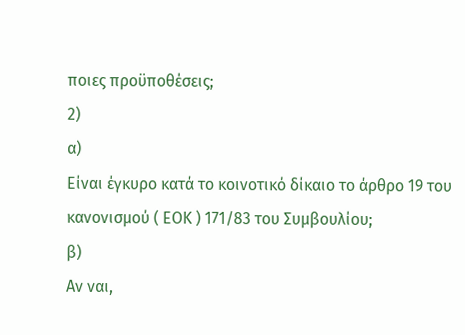ποιες προϋποθέσεις;
2)
α)
Είναι έγκυρο κατά το κοινοτικό δίκαιο το άρθρο 19 του κανονισμού ( ΕΟΚ ) 171/83 του Συμβουλίου;
β)
Αν ναι,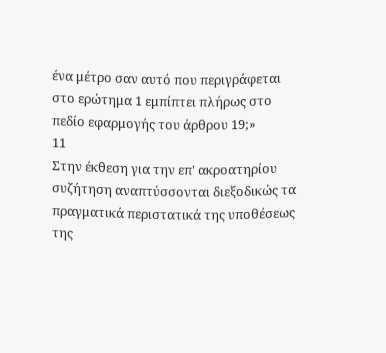ένα μέτρο σαν αυτό που περιγράφεται στο ερώτημα 1 εμπίπτει πλήρως στο πεδίο εφαρμογής του άρθρου 19;»
11
Στην έκθεση για την επ' ακροατηρίου συζήτηση αναπτύσσονται διεξοδικώς τα πραγματικά περιστατικά της υποθέσεως της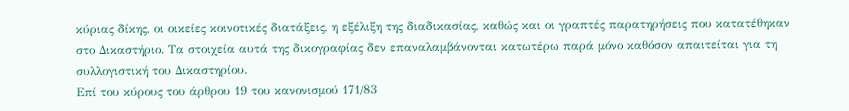κύριας δίκης, οι οικείες κοινοτικές διατάξεις, η εξέλιξη της διαδικασίας, καθώς και οι γραπτές παρατηρήσεις που κατατέθηκαν στο Δικαστήριο. Τα στοιχεία αυτά της δικογραφίας δεν επαναλαμβάνονται κατωτέρω παρά μόνο καθόσον απαιτείται για τη συλλογιστική του Δικαστηρίου.
Επί του κύρους του άρθρου 19 του κανονισμού 171/83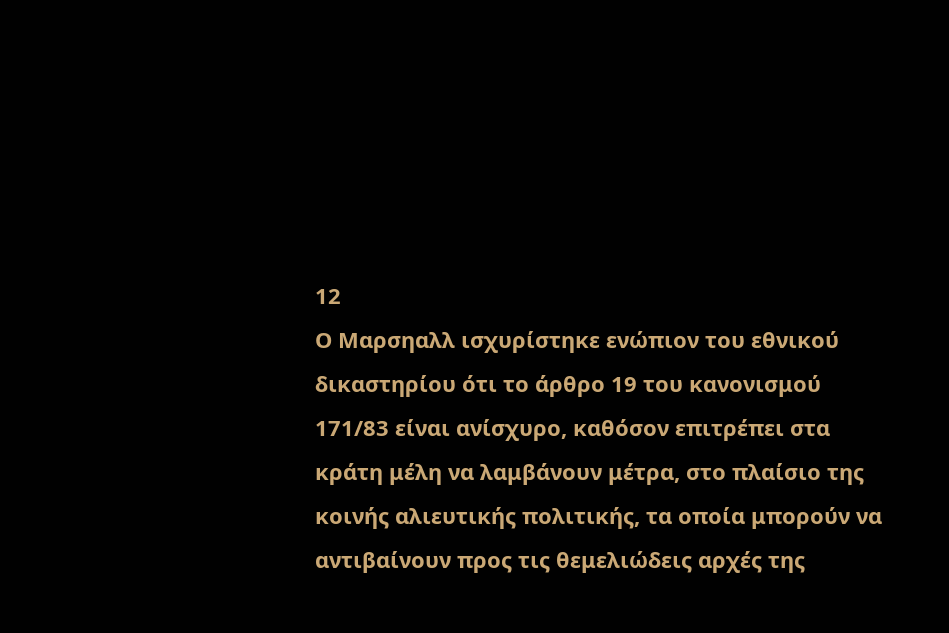12
Ο Μαρσηαλλ ισχυρίστηκε ενώπιον του εθνικού δικαστηρίου ότι το άρθρο 19 του κανονισμού 171/83 είναι ανίσχυρο, καθόσον επιτρέπει στα κράτη μέλη να λαμβάνουν μέτρα, στο πλαίσιο της κοινής αλιευτικής πολιτικής, τα οποία μπορούν να αντιβαίνουν προς τις θεμελιώδεις αρχές της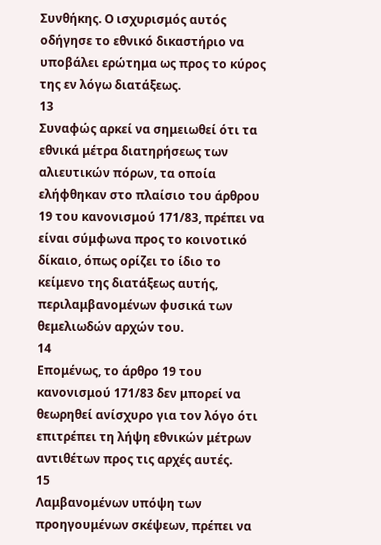Συνθήκης. Ο ισχυρισμός αυτός οδήγησε το εθνικό δικαστήριο να υποβάλει ερώτημα ως προς το κύρος της εν λόγω διατάξεως.
13
Συναφώς αρκεί να σημειωθεί ότι τα εθνικά μέτρα διατηρήσεως των αλιευτικών πόρων, τα οποία ελήφθηκαν στο πλαίσιο του άρθρου 19 του κανονισμού 171/83, πρέπει να είναι σύμφωνα προς το κοινοτικό δίκαιο, όπως ορίζει το ίδιο το κείμενο της διατάξεως αυτής, περιλαμβανομένων φυσικά των θεμελιωδών αρχών του.
14
Επομένως, το άρθρο 19 του κανονισμού 171/83 δεν μπορεί να θεωρηθεί ανίσχυρο για τον λόγο ότι επιτρέπει τη λήψη εθνικών μέτρων αντιθέτων προς τις αρχές αυτές.
15
Λαμβανομένων υπόψη των προηγουμένων σκέψεων, πρέπει να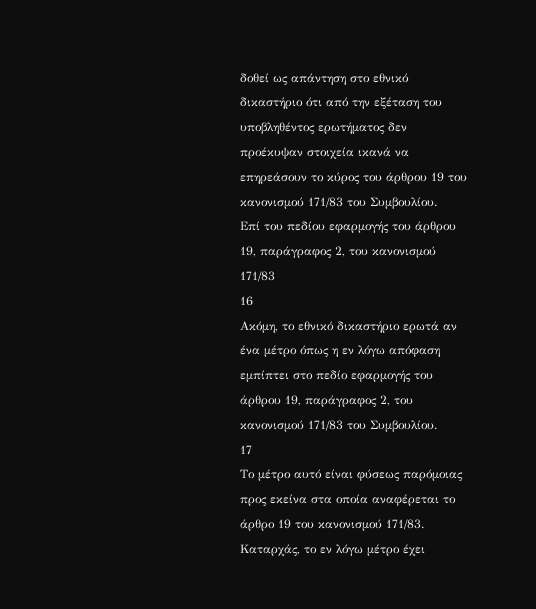δοθεί ως απάντηση στο εθνικό δικαστήριο ότι από την εξέταση του υποβληθέντος ερωτήματος δεν προέκυψαν στοιχεία ικανά να επηρεάσουν το κύρος του άρθρου 19 του κανονισμού 171/83 του Συμβουλίου.
Επί του πεδίου εφαρμογής του άρθρου 19, παράγραφος 2, του κανονισμού 171/83
16
Ακόμη, το εθνικό δικαστήριο ερωτά αν ένα μέτρο όπως η εν λόγω απόφαση εμπίπτει στο πεδίο εφαρμογής του άρθρου 19, παράγραφος 2, του κανονισμού 171/83 του Συμβουλίου.
17
Το μέτρο αυτό είναι φύσεως παρόμοιας προς εκείνα στα οποία αναφέρεται το άρθρο 19 του κανονισμού 171/83. Καταρχάς, το εν λόγω μέτρο έχει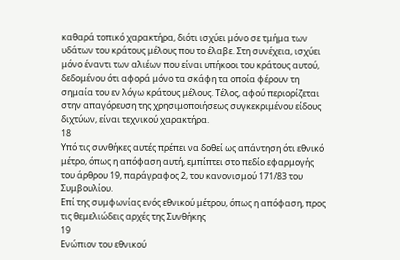καθαρά τοπικό χαρακτήρα, διότι ισχύει μόνο σε τμήμα των υδάτων του κράτους μέλους που το έλαβε. Στη συνέχεια, ισχύει μόνο έναντι των αλιέων που είναι υπήκοοι του κράτους αυτού, δεδομένου ότι αφορά μόνο τα σκάφη τα οποία φέρουν τη σημαία του εν λόγω κράτους μέλους. Τέλος, αφού περιορίζεται στην απαγόρευση της χρησιμοποιήσεως συγκεκριμένου είδους διχτύων, είναι τεχνικού χαρακτήρα.
18
Υπό τις συνθήκες αυτές πρέπει να δοθεί ως απάντηση ότι εθνικό μέτρο, όπως η απόφαση αυτή, εμπίπτει στο πεδίο εφαρμογής του άρθρου 19, παράγραφος 2, του κανονισμού 171/83 του Συμβουλίου.
Επί της συμφωνίας ενός εθνικού μέτρου, όπως η απόφαση, προς τις θεμελιώδεις αρχές της Συνθήκης
19
Ενώπιον του εθνικού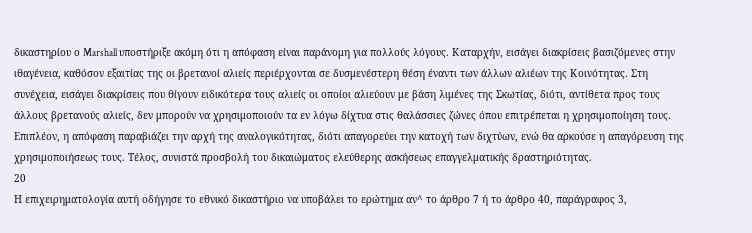δικαστηρίου ο Marshall υποστήριξε ακόμη ότι η απόφαση είναι παράνομη για πολλούς λόγους. Καταρχήν, εισάγει διακρίσεις βασιζόμενες στην ιθαγένεια, καθόσον εξαιτίας της οι βρετανοί αλιείς περιέρχονται σε δυσμενέστερη θέση έναντι των άλλων αλιέων της Κοινότητας. Στη συνέχεια, εισάγει διακρίσεις που θίγουν ειδικότερα τους αλιείς οι οποίοι αλιεύουν με βάση λιμένες της Σκωτίας, διότι, αντίθετα προς τους άλλους βρετανούς αλιείς, δεν μπορούν να χρησιμοποιούν τα εν λόγω δίχτυα στις θαλάσσιες ζώνες όπου επιτρέπεται η χρησιμοποίηση τους. Επιπλέον, η απόφαση παραβιάζει την αρχή της αναλογικότητας, διότι απαγορεύει την κατοχή των διχτύων, ενώ θα αρκούσε η απαγόρευση της χρησιμοποιήσεως τους. Τέλος, συνιστά προσβολή του δικαιώματος ελεύθερης ασκήσεως επαγγελματικής δραστηριότητας.
20
Η επιχειρηματολογία αυτή οδήγησε το εθνικό δικαστήριο να υποβάλει το ερώτημα αν^ το άρθρο 7 ή το άρθρο 40, παράγραφος 3,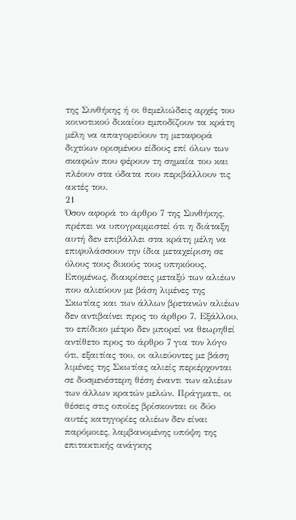της Συνθήκης ή οι θεμελιώδεις αρχές του κοινοτικού δικαίου εμποδίζουν τα κράτη μέλη να απαγορεύουν τη μεταφορά διχτύων ορισμένου είδους επί όλων των σκαφών που φέρουν τη σημαία του και πλέουν στα ύδατα που περιβάλλουν τις ακτές του.
21
Όσον αφορά το άρθρο 7 της Συνθήκης, πρέπει να υπογραμμιστεί ότι η διάταξη αυτή δεν επιβάλλει στα κράτη μέλη να επιφυλάσσουν την ίδια μεταχείριση σε όλους τους δικούς τους υπηκόους. Επομένως, διακρίσεις μεταξύ των αλιέων που αλιεύουν με βάση λιμένες της Σκωτίας και των άλλων βρετανών αλιέων δεν αντιβαίνει προς το άρθρο 7. Εξάλλου, το επίδικο μέτρο δεν μπορεί να θεωρηθεί αντίθετο προς το άρθρο 7 για τον λόγο ότι, εξαιτίας του, οι αλιεύοντες με βάση λιμένες της Σκωτίας αλιείς περιέρχονται σε δυσμενέστερη θέση έναντι των αλιέων των άλλων κρατών μελών. Πράγματι, οι θέσεις στις οποίες βρίσκονται οι δύο αυτές κατηγορίες αλιέων δεν είναι παρόμοιες, λαμβανομένης υπόψη της επιτακτικής ανάγκης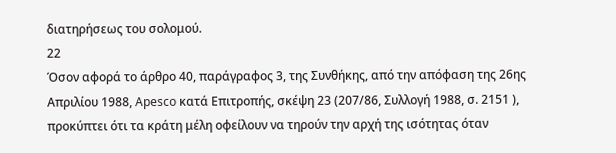διατηρήσεως του σολομού.
22
Όσον αφορά το άρθρο 40, παράγραφος 3, της Συνθήκης, από την απόφαση της 26ης Απριλίου 1988, Apesco κατά Επιτροπής, σκέψη 23 (207/86, Συλλογή 1988, σ. 2151 ), προκύπτει ότι τα κράτη μέλη οφείλουν να τηρούν την αρχή της ισότητας όταν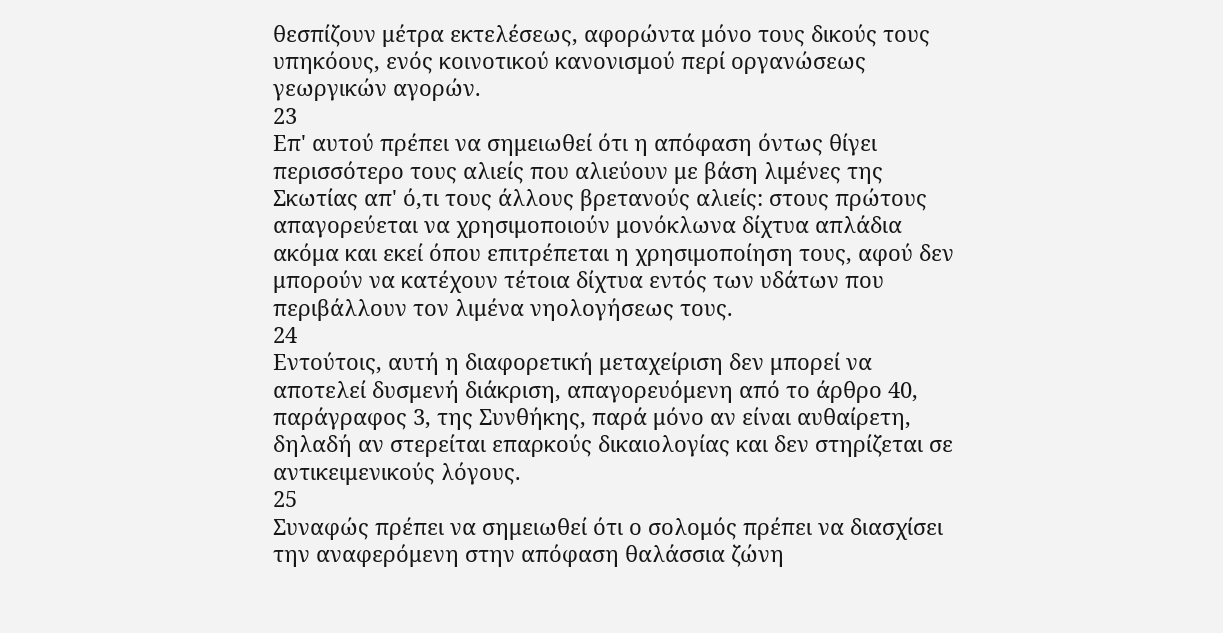θεσπίζουν μέτρα εκτελέσεως, αφορώντα μόνο τους δικούς τους υπηκόους, ενός κοινοτικού κανονισμού περί οργανώσεως γεωργικών αγορών.
23
Επ' αυτού πρέπει να σημειωθεί ότι η απόφαση όντως θίγει περισσότερο τους αλιείς που αλιεύουν με βάση λιμένες της Σκωτίας απ' ό,τι τους άλλους βρετανούς αλιείς: στους πρώτους απαγορεύεται να χρησιμοποιούν μονόκλωνα δίχτυα απλάδια ακόμα και εκεί όπου επιτρέπεται η χρησιμοποίηση τους, αφού δεν μπορούν να κατέχουν τέτοια δίχτυα εντός των υδάτων που περιβάλλουν τον λιμένα νηολογήσεως τους.
24
Εντούτοις, αυτή η διαφορετική μεταχείριση δεν μπορεί να αποτελεί δυσμενή διάκριση, απαγορευόμενη από το άρθρο 40, παράγραφος 3, της Συνθήκης, παρά μόνο αν είναι αυθαίρετη, δηλαδή αν στερείται επαρκούς δικαιολογίας και δεν στηρίζεται σε αντικειμενικούς λόγους.
25
Συναφώς πρέπει να σημειωθεί ότι ο σολομός πρέπει να διασχίσει την αναφερόμενη στην απόφαση θαλάσσια ζώνη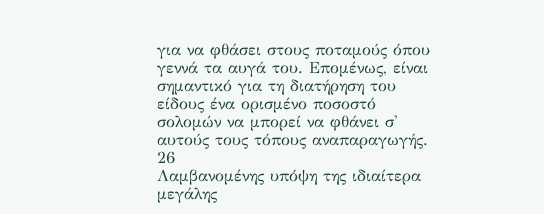για να φθάσει στους ποταμούς όπου γεννά τα αυγά του. Επομένως, είναι σημαντικό για τη διατήρηση του είδους ένα ορισμένο ποσοστό σολομών να μπορεί να φθάνει σ' αυτούς τους τόπους αναπαραγωγής.
26
Λαμβανομένης υπόψη της ιδιαίτερα μεγάλης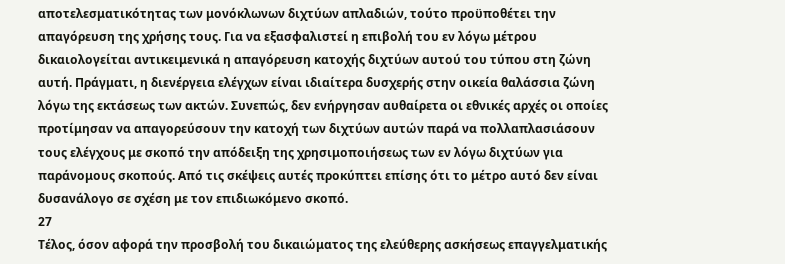αποτελεσματικότητας των μονόκλωνων διχτύων απλαδιών, τούτο προϋποθέτει την απαγόρευση της χρήσης τους. Για να εξασφαλιστεί η επιβολή του εν λόγω μέτρου δικαιολογείται αντικειμενικά η απαγόρευση κατοχής διχτύων αυτού του τύπου στη ζώνη αυτή. Πράγματι, η διενέργεια ελέγχων είναι ιδιαίτερα δυσχερής στην οικεία θαλάσσια ζώνη λόγω της εκτάσεως των ακτών. Συνεπώς, δεν ενήργησαν αυθαίρετα οι εθνικές αρχές οι οποίες προτίμησαν να απαγορεύσουν την κατοχή των διχτύων αυτών παρά να πολλαπλασιάσουν τους ελέγχους με σκοπό την απόδειξη της χρησιμοποιήσεως των εν λόγω διχτύων για παράνομους σκοπούς. Από τις σκέψεις αυτές προκύπτει επίσης ότι το μέτρο αυτό δεν είναι δυσανάλογο σε σχέση με τον επιδιωκόμενο σκοπό.
27
Τέλος, όσον αφορά την προσβολή του δικαιώματος της ελεύθερης ασκήσεως επαγγελματικής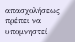απασχολήσεως πρέπει να υπομνηστεί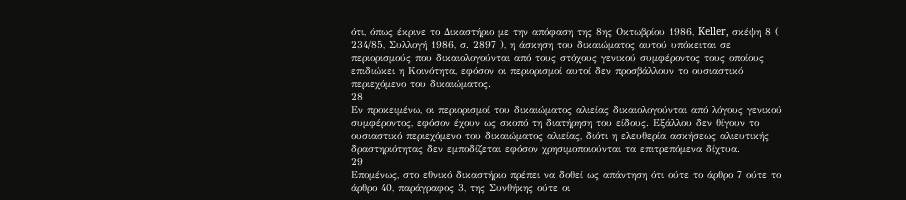ότι, όπως έκρινε το Δικαστήριο με την απόφαση της 8ης Οκτωβρίου 1986, Keller, σκέψη 8 ( 234/85, Συλλογή 1986, σ. 2897 ), η άσκηση του δικαιώματος αυτού υπόκειται σε περιορισμούς που δικαιολογούνται από τους στόχους γενικού συμφέροντος τους οποίους επιδιώκει η Κοινότητα, εφόσον οι περιορισμοί αυτοί δεν προσβάλλουν το ουσιαστικό περιεχόμενο του δικαιώματος.
28
Εν προκειμένω, οι περιορισμοί του δικαιώματος αλιείας δικαιολογούνται από λόγους γενικού συμφέροντος, εφόσον έχουν ως σκοπό τη διατήρηση του είδους. Εξάλλου δεν θίγουν το ουσιαστικό περιεχόμενο του δικαιώματος αλιείας, διότι η ελευθερία ασκήσεως αλιευτικής δραστηριότητας δεν εμποδίζεται εφόσον χρησιμοποιούνται τα επιτρεπόμενα δίχτυα.
29
Επομένως, στο εθνικό δικαστήριο πρέπει να δοθεί ως απάντηση ότι ούτε το άρθρο 7 ούτε το άρθρο 40, παράγραφος 3, της Συνθήκης ούτε οι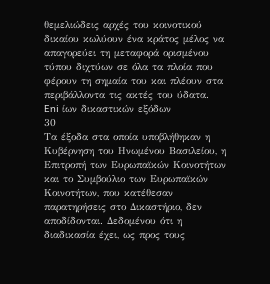θεμελιώδεις αρχές του κοινοτικού δικαίου κωλύουν ένα κράτος μέλος να απαγορεύει τη μεταφορά ορισμένου τύπου διχτύων σε όλα τα πλοία που φέρουν τη σημαία του και πλέουν στα περιβάλλοντα τις ακτές του ύδατα.
Eni ίων δικαστικών εξόδων
30
Τα έξοδα στα οποία υποβλήθηκαν η Κυβέρνηση του Ηνωμένου Βασιλείου, η Επιτροπή των Ευρωπαϊκών Κοινοτήτων και το Συμβούλιο των Ευρωπαϊκών Κοινοτήτων, που κατέθεσαν παρατηρήσεις στο Δικαστήριο, δεν αποδίδονται. Δεδομένου ότι η διαδικασία έχει, ως προς τους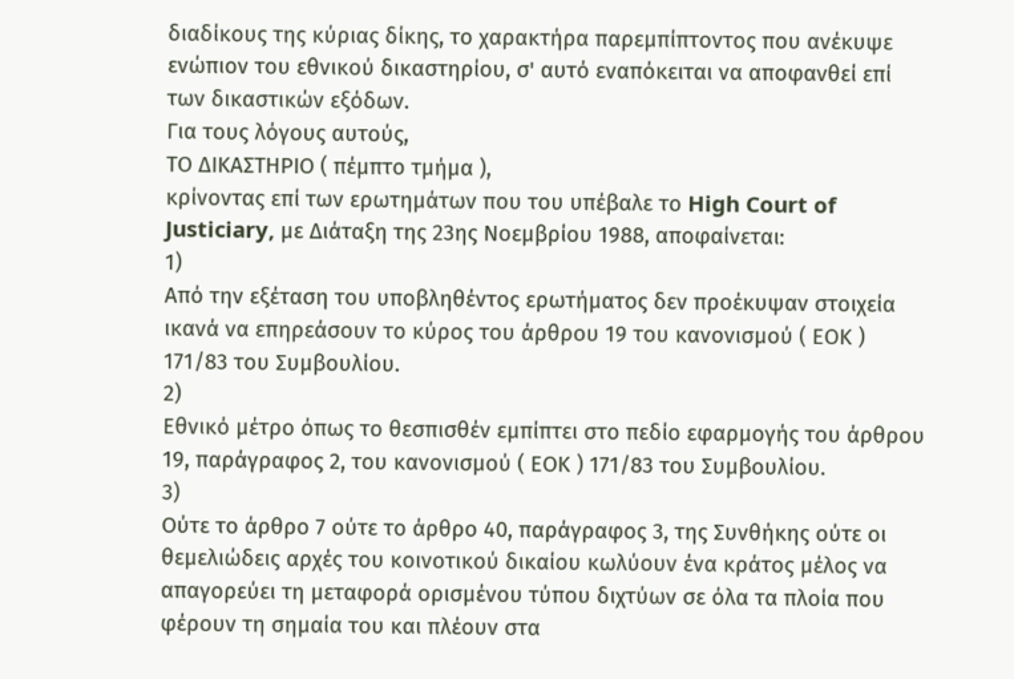διαδίκους της κύριας δίκης, το χαρακτήρα παρεμπίπτοντος που ανέκυψε ενώπιον του εθνικού δικαστηρίου, σ' αυτό εναπόκειται να αποφανθεί επί των δικαστικών εξόδων.
Για τους λόγους αυτούς,
ΤΟ ΔΙΚΑΣΤΗΡΙΟ ( πέμπτο τμήμα ),
κρίνοντας επί των ερωτημάτων που του υπέβαλε το High Court of Justiciary, με Διάταξη της 23ης Νοεμβρίου 1988, αποφαίνεται:
1)
Από την εξέταση του υποβληθέντος ερωτήματος δεν προέκυψαν στοιχεία ικανά να επηρεάσουν το κύρος του άρθρου 19 του κανονισμού ( ΕΟΚ ) 171/83 του Συμβουλίου.
2)
Εθνικό μέτρο όπως το θεσπισθέν εμπίπτει στο πεδίο εφαρμογής του άρθρου 19, παράγραφος 2, του κανονισμού ( ΕΟΚ ) 171/83 του Συμβουλίου.
3)
Ούτε το άρθρο 7 ούτε το άρθρο 40, παράγραφος 3, της Συνθήκης ούτε οι θεμελιώδεις αρχές του κοινοτικού δικαίου κωλύουν ένα κράτος μέλος να απαγορεύει τη μεταφορά ορισμένου τύπου διχτύων σε όλα τα πλοία που φέρουν τη σημαία του και πλέουν στα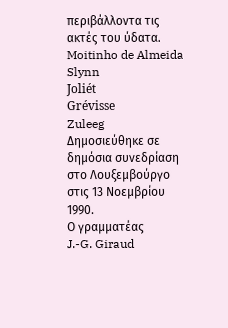περιβάλλοντα τις ακτές του ύδατα.
Moitinho de Almeida
Slynn
Joliét
Grévisse
Zuleeg
Δημοσιεύθηκε σε δημόσια συνεδρίαση στο Λουξεμβούργο στις 13 Νοεμβρίου 1990.
Ο γραμματέας
J.-G. Giraud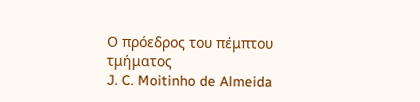Ο πρόεδρος του πέμπτου τμήματος
J. C. Moitinho de Almeida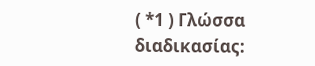( *1 ) Γλώσσα διαδικασίας: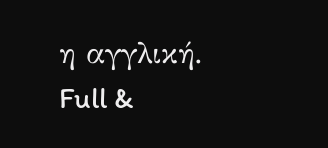η αγγλική.
Full &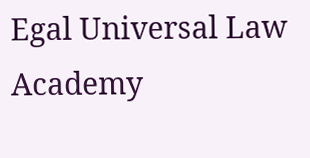Egal Universal Law Academy